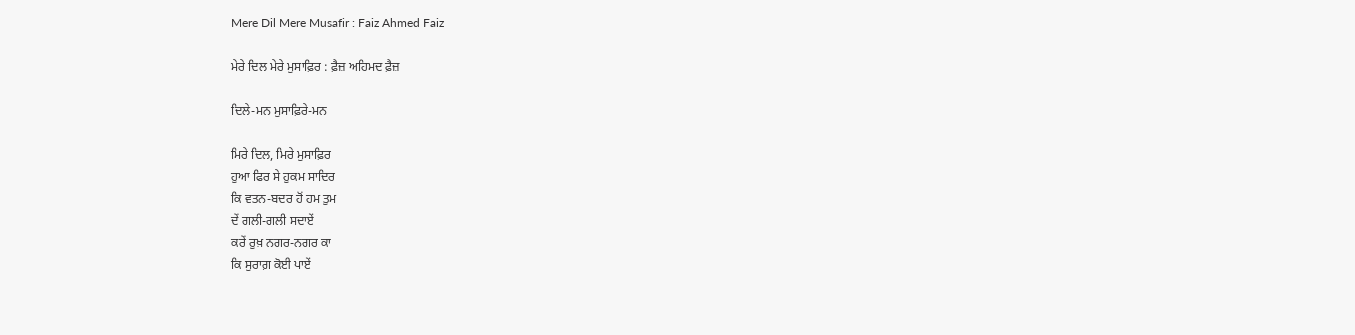Mere Dil Mere Musafir : Faiz Ahmed Faiz

ਮੇਰੇ ਦਿਲ ਮੇਰੇ ਮੁਸਾਫ਼ਿਰ : ਫ਼ੈਜ਼ ਅਹਿਮਦ ਫ਼ੈਜ਼

ਦਿਲੇ-ਮਨ ਮੁਸਾਫ਼ਿਰੇ-ਮਨ

ਮਿਰੇ ਦਿਲ, ਮਿਰੇ ਮੁਸਾਫ਼ਿਰ
ਹੁਆ ਫਿਰ ਸੇ ਹੁਕਮ ਸਾਦਿਰ
ਕਿ ਵਤਨ-ਬਦਰ ਹੋਂ ਹਮ ਤੁਮ
ਦੇਂ ਗਲੀ-ਗਲੀ ਸਦਾਏਂ
ਕਰੇਂ ਰੁਖ਼ ਨਗਰ-ਨਗਰ ਕਾ
ਕਿ ਸੁਰਾਗ਼ ਕੋਈ ਪਾਏਂ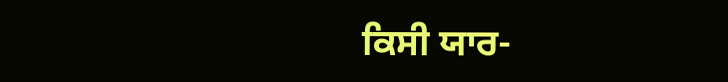ਕਿਸੀ ਯਾਰ-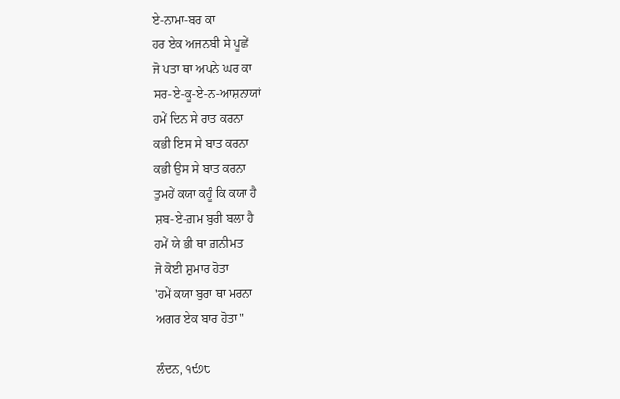ਏ-ਨਾਮਾ-ਬਰ ਕਾ
ਹਰ ਏਕ ਅਜਨਬੀ ਸੇ ਪੂਛੇਂ
ਜੋ ਪਤਾ ਥਾ ਅਪਨੇ ਘਰ ਕਾ
ਸਰ-ਏ-ਕੂ-ਏ-ਨ-ਆਸ਼ਨਾਯਾਂ
ਹਮੇਂ ਦਿਨ ਸੇ ਰਾਤ ਕਰਨਾ
ਕਭੀ ਇਸ ਸੇ ਬਾਤ ਕਰਨਾ
ਕਭੀ ਉਸ ਸੇ ਬਾਤ ਕਰਨਾ
ਤੁਮਹੇਂ ਕਯਾ ਕਹੂੰ ਕਿ ਕਯਾ ਹੈ
ਸ਼ਬ-ਏ-ਗ਼ਮ ਬੁਰੀ ਬਲਾ ਹੈ
ਹਮੇਂ ਯੇ ਭੀ ਥਾ ਗ਼ਨੀਮਤ
ਜੋ ਕੋਈ ਸ਼ੁਮਾਰ ਹੋਤਾ
'ਹਮੇਂ ਕਯਾ ਬੁਰਾ ਥਾ ਮਰਨਾ
ਅਗਰ ਏਕ ਬਾਰ ਹੋਤਾ"

ਲੰਦਨ, ੧੯੭੮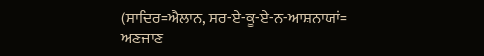(ਸਾਦਿਰ=ਐਲਾਨ, ਸਰ-ਏ-ਕੂ-ਏ-ਨ-ਆਸ਼ਨਾਯਾਂ=
ਅਣਜਾਣ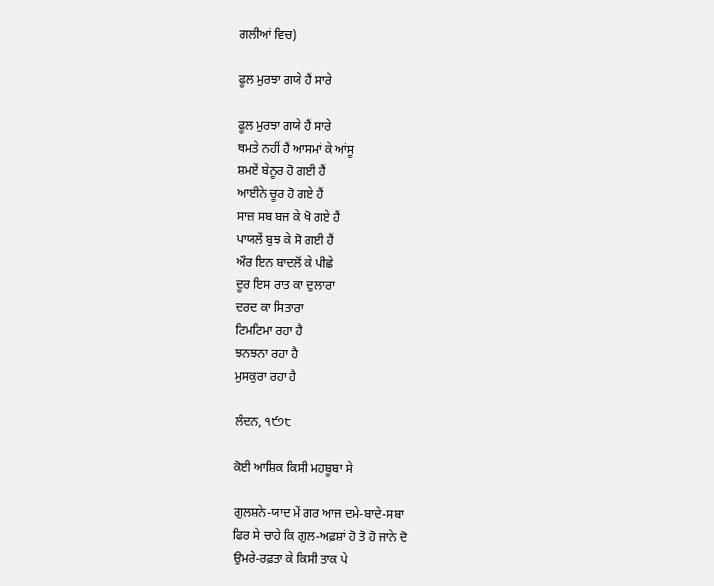ਗਲੀਆਂ ਵਿਚ)

ਫੂਲ ਮੁਰਝਾ ਗਯੇ ਹੈਂ ਸਾਰੇ

ਫੂਲ ਮੁਰਝਾ ਗਯੇ ਹੈਂ ਸਾਰੇ
ਥਮਤੇ ਨਹੀਂ ਹੈਂ ਆਸਮਾਂ ਕੇ ਆਂਸੂ
ਸ਼ਮਏਂ ਬੇਨੂਰ ਹੋ ਗਈ ਹੈਂ
ਆਈਨੇ ਚੂਰ ਹੋ ਗਏ ਹੈਂ
ਸਾਜ਼ ਸਬ ਬਜ ਕੇ ਖੋ ਗਏ ਹੈਂ
ਪਾਯਲੇਂ ਬੁਝ ਕੇ ਸੋ ਗਈ ਹੈਂ
ਔਰ ਇਨ ਬਾਦਲੋਂ ਕੇ ਪੀਛੇ
ਦੂਰ ਇਸ ਰਾਤ ਕਾ ਦੁਲਾਰਾ
ਦਰਦ ਕਾ ਸਿਤਾਰਾ
ਟਿਮਟਿਮਾ ਰਹਾ ਹੈ
ਝਨਝਨਾ ਰਹਾ ਹੈ
ਮੁਸਕੁਰਾ ਰਹਾ ਹੈ

ਲੰਦਨ, ੧੯੭੮

ਕੋਈ ਆਸ਼ਿਕ ਕਿਸੀ ਮਹਬੂਬਾ ਸੇ

ਗੁਲਸ਼ਨੇ-ਯਾਦ ਮੇਂ ਗਰ ਆਜ ਦਮੇ-ਬਾਦੇ-ਸਬਾ
ਫਿਰ ਸੇ ਚਾਹੇ ਕਿ ਗੁਲ-ਅਫ਼ਸ਼ਾਂ ਹੋ ਤੋ ਹੋ ਜਾਨੇ ਦੋ
ਉਮਰੇ-ਰਫ਼ਤਾ ਕੇ ਕਿਸੀ ਤਾਕ ਪੇ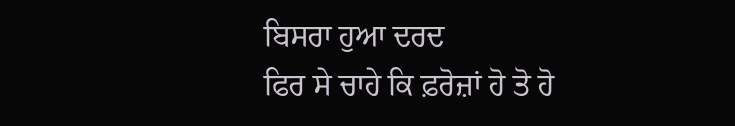ਬਿਸਰਾ ਹੁਆ ਦਰਦ
ਫਿਰ ਸੇ ਚਾਹੇ ਕਿ ਫ਼ਰੋਜ਼ਾਂ ਹੋ ਤੋ ਹੋ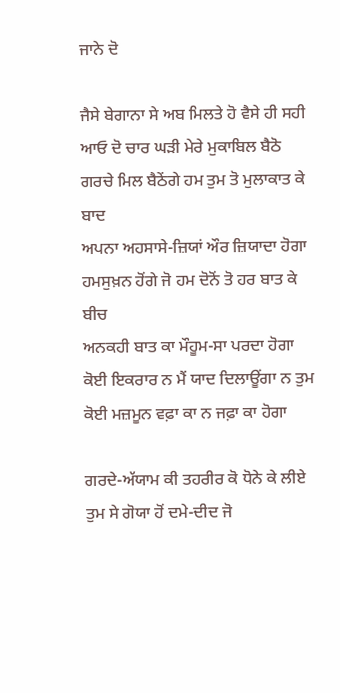ਜਾਨੇ ਦੋ

ਜੈਸੇ ਬੇਗਾਨਾ ਸੇ ਅਬ ਮਿਲਤੇ ਹੋ ਵੈਸੇ ਹੀ ਸਹੀ
ਆਓ ਦੋ ਚਾਰ ਘੜੀ ਮੇਰੇ ਮੁਕਾਬਿਲ ਬੈਠੋ
ਗਰਚੇ ਮਿਲ ਬੈਠੇਂਗੇ ਹਮ ਤੁਮ ਤੋ ਮੁਲਾਕਾਤ ਕੇ ਬਾਦ
ਅਪਨਾ ਅਹਸਾਸੇ-ਜ਼ਿਯਾਂ ਔਰ ਜ਼ਿਯਾਦਾ ਹੋਗਾ
ਹਮਸੁਖ਼ਨ ਹੋਂਗੇ ਜੋ ਹਮ ਦੋਨੋਂ ਤੋ ਹਰ ਬਾਤ ਕੇ ਬੀਚ
ਅਨਕਹੀ ਬਾਤ ਕਾ ਮੌਹੂਮ-ਸਾ ਪਰਦਾ ਹੋਗਾ
ਕੋਈ ਇਕਰਾਰ ਨ ਮੈਂ ਯਾਦ ਦਿਲਾਊਂਗਾ ਨ ਤੁਮ
ਕੋਈ ਮਜ਼ਮੂਨ ਵਫ਼ਾ ਕਾ ਨ ਜਫ਼ਾ ਕਾ ਹੋਗਾ

ਗਰਦੇ-ਅੱਯਾਮ ਕੀ ਤਹਰੀਰ ਕੋ ਧੋਨੇ ਕੇ ਲੀਏ
ਤੁਮ ਸੇ ਗੋਯਾ ਹੋਂ ਦਮੇ-ਦੀਦ ਜੋ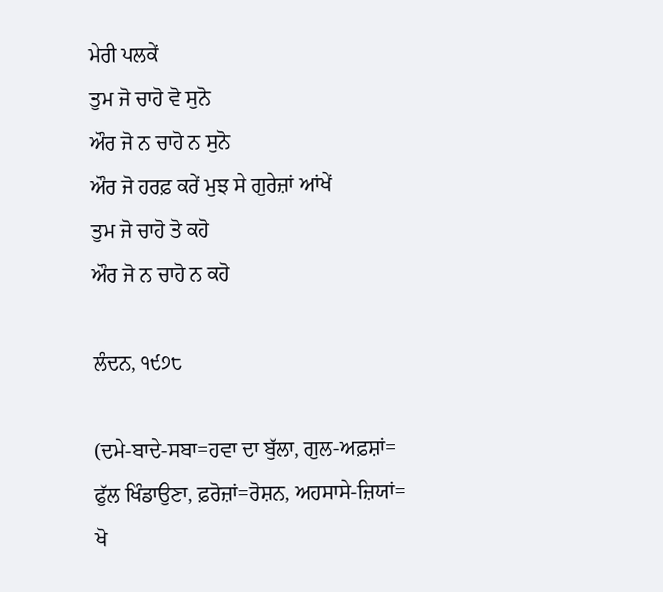ਮੇਰੀ ਪਲਕੇਂ
ਤੁਮ ਜੋ ਚਾਹੋ ਵੋ ਸੁਨੋ
ਔਰ ਜੋ ਨ ਚਾਹੋ ਨ ਸੁਨੋ
ਔਰ ਜੋ ਹਰਫ਼ ਕਰੇਂ ਮੁਝ ਸੇ ਗੁਰੇਜ਼ਾਂ ਆਂਖੇਂ
ਤੁਮ ਜੋ ਚਾਹੋ ਤੋ ਕਹੋ
ਔਰ ਜੋ ਨ ਚਾਹੋ ਨ ਕਹੋ

ਲੰਦਨ, ੧੯੭੮

(ਦਮੇ-ਬਾਦੇ-ਸਬਾ=ਹਵਾ ਦਾ ਬੁੱਲਾ, ਗੁਲ-ਅਫ਼ਸ਼ਾਂ=
ਫੁੱਲ ਖਿੰਡਾਉਣਾ, ਫ਼ਰੋਜ਼ਾਂ=ਰੋਸ਼ਨ, ਅਹਸਾਸੇ-ਜ਼ਿਯਾਂ=
ਖੋ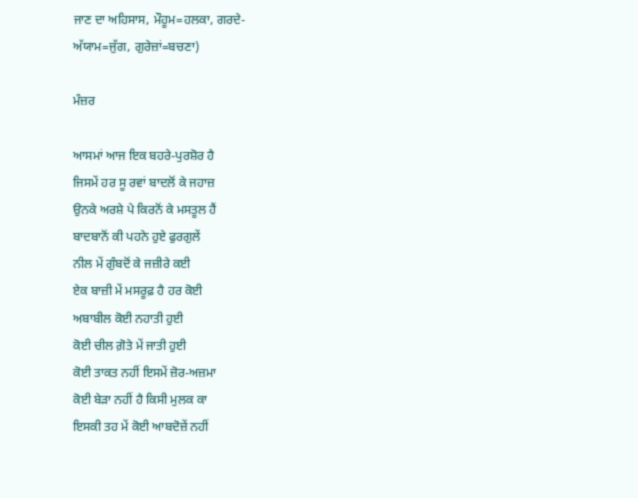ਜਾਣ ਦਾ ਅਹਿਸਾਸ, ਮੌਹੂਮ=ਹਲਕਾ, ਗਰਦੇ-
ਅੱਯਾਮ=ਜੁੱਗ, ਗੁਰੇਜ਼ਾਂ=ਬਚਣਾ)

ਮੰਜ਼ਰ

ਆਸਮਾਂ ਆਜ ਇਕ ਬਹਰੇ-ਪੁਰਸ਼ੋਰ ਹੈ
ਜਿਸਮੇਂ ਹਰ ਸੂ ਰਵਾਂ ਬਾਦਲੋਂ ਕੇ ਜਹਾਜ਼
ਉਨਕੇ ਅਰਸ਼ੇ ਪੇ ਕਿਰਨੋਂ ਕੇ ਮਸਤੂਲ ਹੈਂ
ਬਾਦਬਾਨੋਂ ਕੀ ਪਹਨੇ ਹੁਏ ਫੁਰਗੁਲੇਂ
ਨੀਲ ਮੇਂ ਗੁੰਬਦੋਂ ਕੇ ਜਜ਼ੀਰੇ ਕਈ
ਏਕ ਬਾਜ਼ੀ ਮੇਂ ਮਸਰੂਫ਼ ਹੈ ਹਰ ਕੋਈ
ਅਬਾਬੀਲ ਕੋਈ ਨਹਾਤੀ ਹੁਈ
ਕੋਈ ਚੀਲ ਗ਼ੋਤੇ ਮੇਂ ਜਾਤੀ ਹੁਈ
ਕੋਈ ਤਾਕਤ ਨਹੀਂ ਇਸਮੇਂ ਜ਼ੋਰ-ਅਜ਼ਮਾ
ਕੋਈ ਬੇੜਾ ਨਹੀਂ ਹੈ ਕਿਸੀ ਮੁਲਕ ਕਾ
ਇਸਕੀ ਤਹ ਮੇਂ ਕੋਈ ਆਬਦੋਜ਼ੇਂ ਨਹੀਂ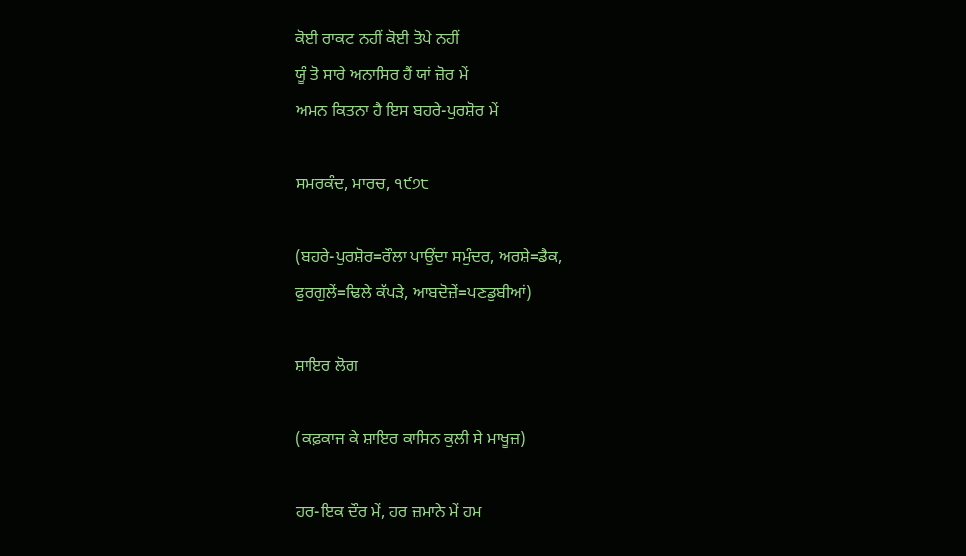ਕੋਈ ਰਾਕਟ ਨਹੀਂ ਕੋਈ ਤੋਪੇ ਨਹੀਂ
ਯੂੰ ਤੋ ਸਾਰੇ ਅਨਾਸਿਰ ਹੈਂ ਯਾਂ ਜ਼ੋਰ ਮੇਂ
ਅਮਨ ਕਿਤਨਾ ਹੈ ਇਸ ਬਹਰੇ-ਪੁਰਸ਼ੋਰ ਮੇਂ

ਸਮਰਕੰਦ, ਮਾਰਚ, ੧੯੭੮

(ਬਹਰੇ-ਪੁਰਸ਼ੋਰ=ਰੌਲਾ ਪਾਉਂਦਾ ਸਮੁੰਦਰ, ਅਰਸ਼ੇ=ਡੈਕ,
ਫੁਰਗੁਲੇਂ=ਢਿਲੇ ਕੱਪੜੇ, ਆਬਦੋਜ਼ੇਂ=ਪਣਡੁਬੀਆਂ)

ਸ਼ਾਇਰ ਲੋਗ

(ਕਫ਼ਕਾਜ ਕੇ ਸ਼ਾਇਰ ਕਾਸਿਨ ਕੁਲੀ ਸੇ ਮਾਖੂਜ਼)

ਹਰ-ਇਕ ਦੌਰ ਮੇਂ, ਹਰ ਜ਼ਮਾਨੇ ਮੇਂ ਹਮ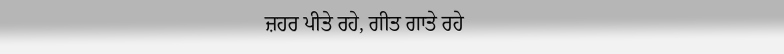ਜ਼ਹਰ ਪੀਤੇ ਰਹੇ, ਗੀਤ ਗਾਤੇ ਰਹੇ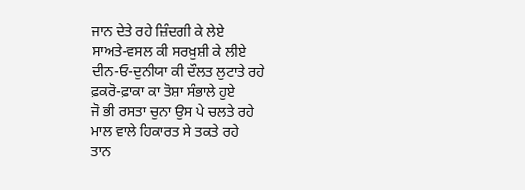ਜਾਨ ਦੇਤੇ ਰਹੇ ਜ਼ਿੰਦਗੀ ਕੇ ਲੇਏ
ਸਾਅਤੇ-ਵਸਲ ਕੀ ਸਰਖ਼ੁਸ਼ੀ ਕੇ ਲੀਏ
ਦੀਨ-ਓ-ਦੁਨੀਯਾ ਕੀ ਦੌਲਤ ਲੁਟਾਤੇ ਰਹੇ
ਫ਼ਕਰੋ-ਫ਼ਾਕਾ ਕਾ ਤੋਸ਼ਾ ਸੰਭਾਲੇ ਹੁਏ
ਜੋ ਭੀ ਰਸਤਾ ਚੁਨਾ ਉਸ ਪੇ ਚਲਤੇ ਰਹੇ
ਮਾਲ ਵਾਲੇ ਹਿਕਾਰਤ ਸੇ ਤਕਤੇ ਰਹੇ
ਤਾਨ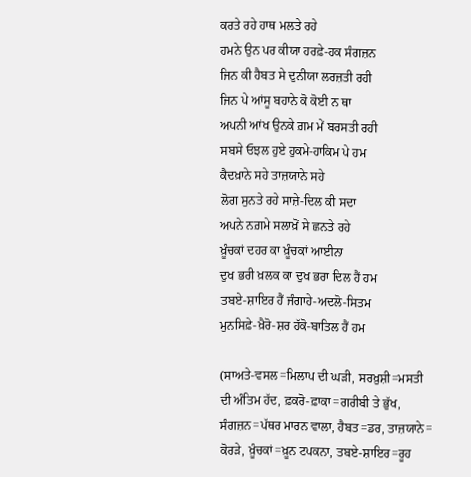ਕਰਤੇ ਰਹੇ ਹਾਥ ਮਲਤੇ ਰਹੇ
ਹਮਨੇ ਉਨ ਪਰ ਕੀਯਾ ਹਰਫ਼ੇ-ਹਕ ਸੰਗਜ਼ਨ
ਜਿਨ ਕੀ ਹੈਬਤ ਸੇ ਦੁਨੀਯਾ ਲਰਜ਼ਤੀ ਰਹੀ
ਜਿਨ ਪੇ ਆਂਸੂ ਬਹਾਨੇ ਕੋ ਕੋਈ ਨ ਥਾ
ਅਪਨੀ ਆਂਖ ਉਨਕੇ ਗ਼ਮ ਮੇਂ ਬਰਸਤੀ ਰਹੀ
ਸਬਸੇ ਓਝਲ ਹੁਏ ਹੁਕਮੇ-ਹਾਕਿਮ ਪੇ ਹਮ
ਕੈਦਖ਼ਾਨੇ ਸਹੇ ਤਾਜ਼ਯਾਨੇ ਸਹੇ
ਲੋਗ ਸੁਨਤੇ ਰਹੇ ਸਾਜ਼ੇ-ਦਿਲ ਕੀ ਸਦਾ
ਅਪਨੇ ਨਗ਼ਮੇ ਸਲਾਖ਼ੋਂ ਸੇ ਛਨਤੇ ਰਹੇ
ਖ਼ੂੰਚਕਾਂ ਦਹਰ ਕਾ ਖ਼ੂੰਚਕਾਂ ਆਈਨਾ
ਦੁਖ ਭਰੀ ਖ਼ਲਕ ਕਾ ਦੁਖ ਭਰਾ ਦਿਲ ਹੈਂ ਹਮ
ਤਬਏ-ਸ਼ਾਇਰ ਹੈਂ ਜੰਗਾਹੇ-ਅਦਲੋ-ਸਿਤਮ
ਮੁਨਸਿਫ਼ੇ-ਖ਼ੈਰੋ-ਸ਼ਰ ਹੱਕੋ-ਬਾਤਿਲ ਹੈਂ ਹਮ

(ਸਾਅਤੇ-ਵਸਲ=ਮਿਲਾਪ ਦੀ ਘੜੀ, ਸਰਖ਼ੁਸ਼ੀ=ਮਸਤੀ
ਦੀ ਅੰਤਿਮ ਹੱਦ, ਫ਼ਕਰੋ-ਫ਼ਾਕਾ=ਗਰੀਬੀ ਤੇ ਭੁੱਖ,
ਸੰਗਜ਼ਨ=ਪੱਥਰ ਮਾਰਨ ਵਾਲਾ, ਹੈਬਤ=ਡਰ, ਤਾਜ਼ਯਾਨੇ=
ਕੋਰੜੇ, ਖ਼ੂੰਚਕਾਂ=ਖ਼ੂਨ ਟਪਕਨਾ, ਤਬਏ-ਸ਼ਾਇਰ=ਰੂਹ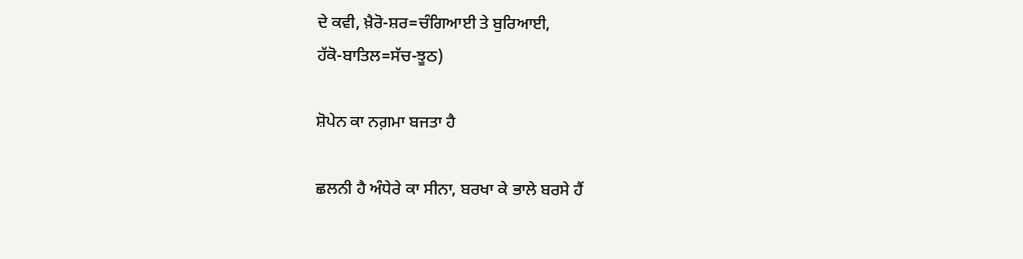ਦੇ ਕਵੀ, ਖ਼ੈਰੋ-ਸ਼ਰ=ਚੰਗਿਆਈ ਤੇ ਬੁਰਿਆਈ,
ਹੱਕੋ-ਬਾਤਿਲ=ਸੱਚ-ਝੂਠ)

ਸ਼ੋਪੇਨ ਕਾ ਨਗ਼ਮਾ ਬਜਤਾ ਹੈ

ਛਲਨੀ ਹੈ ਅੰਧੇਰੇ ਕਾ ਸੀਨਾ, ਬਰਖਾ ਕੇ ਭਾਲੇ ਬਰਸੇ ਹੈਂ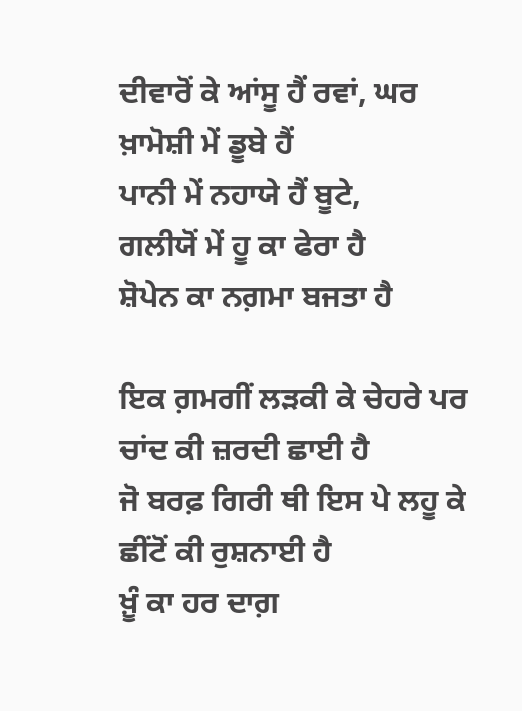ਦੀਵਾਰੋਂ ਕੇ ਆਂਸੂ ਹੈਂ ਰਵਾਂ, ਘਰ ਖ਼ਾਮੋਸ਼ੀ ਮੇਂ ਡੂਬੇ ਹੈਂ
ਪਾਨੀ ਮੇਂ ਨਹਾਯੇ ਹੈਂ ਬੂਟੇ,
ਗਲੀਯੋਂ ਮੇਂ ਹੂ ਕਾ ਫੇਰਾ ਹੈ
ਸ਼ੋਪੇਨ ਕਾ ਨਗ਼ਮਾ ਬਜਤਾ ਹੈ

ਇਕ ਗ਼ਮਗੀਂ ਲੜਕੀ ਕੇ ਚੇਹਰੇ ਪਰ ਚਾਂਦ ਕੀ ਜ਼ਰਦੀ ਛਾਈ ਹੈ
ਜੋ ਬਰਫ਼ ਗਿਰੀ ਥੀ ਇਸ ਪੇ ਲਹੂ ਕੇ ਛੀਂਟੋਂ ਕੀ ਰੁਸ਼ਨਾਈ ਹੈ
ਖ਼ੂੰ ਕਾ ਹਰ ਦਾਗ਼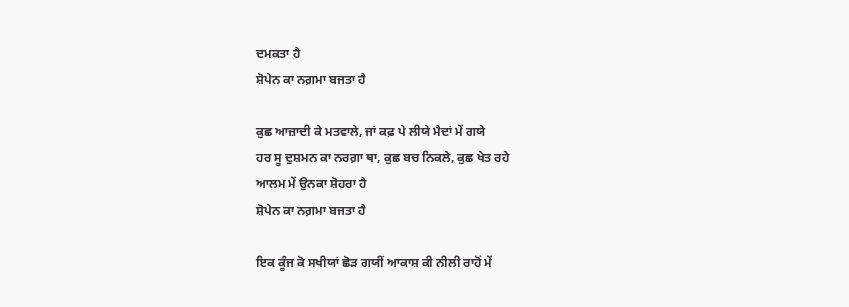ਦਮਕਤਾ ਹੈ
ਸ਼ੋਪੇਨ ਕਾ ਨਗ਼ਮਾ ਬਜਤਾ ਹੈ

ਕੁਛ ਆਜ਼ਾਦੀ ਕੇ ਮਤਵਾਲੇ, ਜਾਂ ਕਫ਼ ਪੇ ਲੀਯੇ ਮੈਦਾਂ ਮੇਂ ਗਯੇ
ਹਰ ਸੂ ਦੁਸ਼ਮਨ ਕਾ ਨਰਗ਼ਾ ਥਾ, ਕੁਛ ਬਚ ਨਿਕਲੇ, ਕੁਛ ਖੇਤ ਰਹੇ
ਆਲਮ ਮੇਂ ਉਨਕਾ ਸ਼ੋਹਰਾ ਹੈ
ਸ਼ੋਪੇਨ ਕਾ ਨਗ਼ਮਾ ਬਜਤਾ ਹੈ

ਇਕ ਕੂੰਜ ਕੋ ਸਖੀਯਾਂ ਛੋੜ ਗਯੀਂ ਆਕਾਸ਼ ਕੀ ਨੀਲੀ ਰਾਹੋਂ ਮੇਂ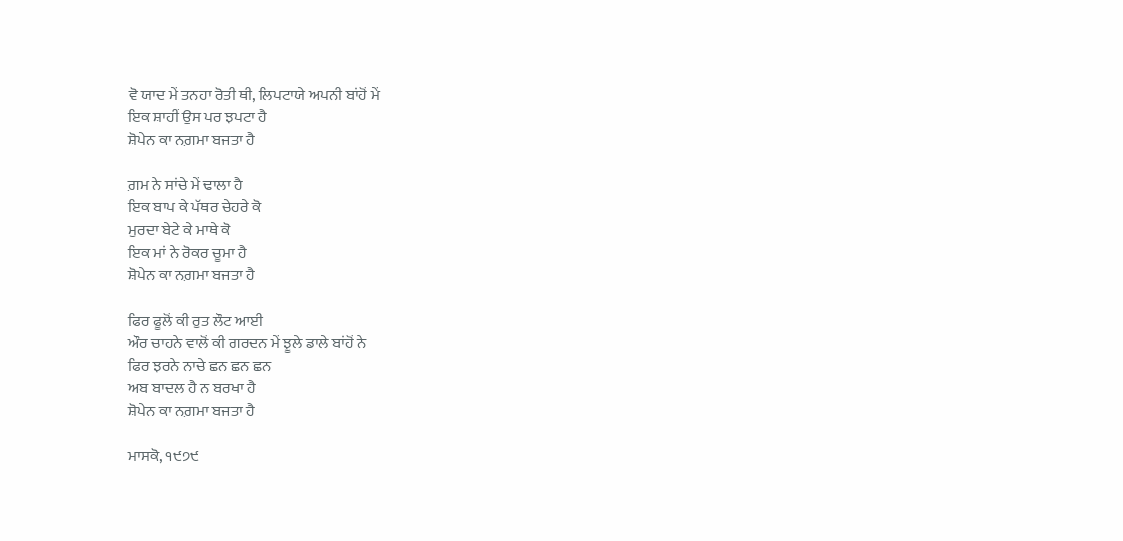ਵੋ ਯਾਦ ਮੇਂ ਤਨਹਾ ਰੋਤੀ ਥੀ, ਲਿਪਟਾਯੇ ਅਪਨੀ ਬਾਂਹੋਂ ਮੇਂ
ਇਕ ਸ਼ਾਹੀਂ ਉਸ ਪਰ ਝਪਟਾ ਹੈ
ਸ਼ੋਪੇਨ ਕਾ ਨਗ਼ਮਾ ਬਜਤਾ ਹੈ

ਗ਼ਮ ਨੇ ਸਾਂਚੇ ਮੇਂ ਢਾਲਾ ਹੈ
ਇਕ ਬਾਪ ਕੇ ਪੱਥਰ ਚੇਹਰੇ ਕੋ
ਮੁਰਦਾ ਬੇਟੇ ਕੇ ਮਾਥੇ ਕੋ
ਇਕ ਮਾਂ ਨੇ ਰੋਕਰ ਚੂਮਾ ਹੈ
ਸ਼ੋਪੇਨ ਕਾ ਨਗ਼ਮਾ ਬਜਤਾ ਹੈ

ਫਿਰ ਫੂਲੋਂ ਕੀ ਰੁਤ ਲੌਟ ਆਈ
ਔਰ ਚਾਹਨੇ ਵਾਲੋਂ ਕੀ ਗਰਦਨ ਮੇਂ ਝੂਲੇ ਡਾਲੇ ਬਾਂਹੋਂ ਨੇ
ਫਿਰ ਝਰਨੇ ਨਾਚੇ ਛਨ ਛਨ ਛਨ
ਅਬ ਬਾਦਲ ਹੈ ਨ ਬਰਖਾ ਹੈ
ਸ਼ੋਪੇਨ ਕਾ ਨਗ਼ਮਾ ਬਜਤਾ ਹੈ

ਮਾਸਕੋ, ੧੯੭੯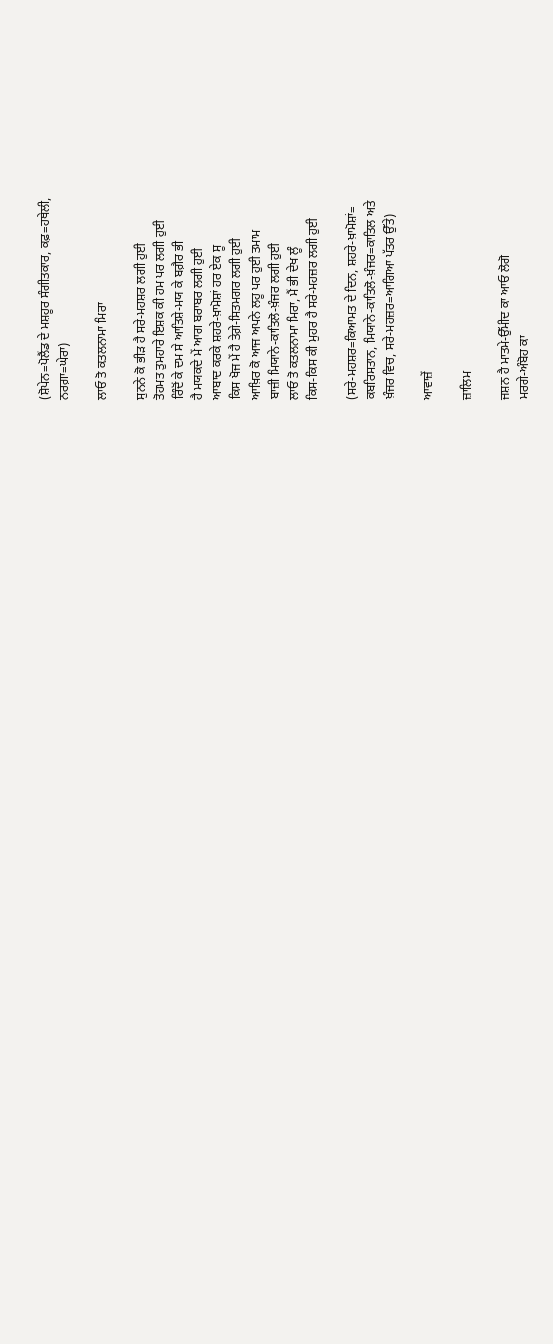(ਸ਼ੋਪੇਨ=ਪੋਲੈਂਡ ਦੇ ਮਸ਼ਹੂਰ ਸੰਗੀਤਕਾਰ, ਕਫ਼=ਹਥੇਲੀ,
ਨਰਗ਼ਾ=ਘੇਰਾ)

ਲਾਓ ਤੋ ਕਤਲਨਾਮਾ ਮਿਰਾ

ਸੁਨਨੇ ਕੋ ਭੀੜ ਹੈ ਸਰੇ-ਮਹਸ਼ਰ ਲਗੀ ਹੁਈ
ਤੋਹਮਤ ਤੁਮਹਾਰੇ ਇਸ਼ਕ ਕੀ ਹਮ ਪਰ ਲਗੀ ਹੁਈ
ਰਿੰਦੋਂ ਕੇ ਦਮ ਸੇ ਆਤਿਸ਼ੇ-ਮਯ ਕੇ ਬਗ਼ੈਰ ਭੀ
ਹੈ ਮਯਕਦੇ ਮੇਂ ਆਗ ਬਰਾਬਰ ਲਗੀ ਹੁਈ
ਆਬਾਦ ਕਰਕੇ ਸ਼ਹਰੇ-ਖ਼ਾਮੋਸ਼ਾਂ ਹਰ ਏਕ ਸੂ
ਕਿਸ ਖੋਜ ਮੇਂ ਹੈ ਤੇਗ਼ੇ-ਸਿਤਮਗਰ ਲਗੀ ਹੁਈ
ਆਖ਼ਿਰ ਕੋ ਆਜ ਅਪਨੇ ਲਹੂ ਪਰ ਹੁਈ ਤਮਾਮ
ਬਾਜ਼ੀ ਮਿਯਾਨੇ-ਕਾਤਿਲੋ-ਖ਼ੰਜਰ ਲਗੀ ਹੁਈ
ਲਾਓ ਤੋ ਕਤਲਨਾਮਾ ਮਿਰਾ, ਮੈਂ ਭੀ ਦੇਖ ਲੂੰ
ਕਿਸ-ਕਿਸ ਕੀ ਮੁਹਰ ਹੈ ਸਰੇ-ਮਹਜ਼ਰ ਲਗੀ ਹੁਈ

(ਸਰੇ-ਮਹਸ਼ਰ=ਕਿਆਮਤ ਦੇ ਦਿਨ, ਸ਼ਹਰੇ-ਖ਼ਾਮੋਸ਼ਾਂ=
ਕਬਰਿਸਤਾਨ, ਮਿਯਾਨੇ-ਕਾਤਿਲੋ-ਖ਼ੰਜਰ=ਕਾਤਿਲ ਅਤੇ
ਖ਼ੰਜਰ ਵਿਚ, ਸਰੇ-ਮਹਜ਼ਰ=ਆਗਿਆ ਪੱਤਰ ਉੱਤੇ)

ਆਵਾਜ਼ੇਂ

ਜ਼ਾਲਿਮ

ਜਸ਼ਨ ਹੈ ਮਾਤਮੇ-ਉੱਮੀਦ ਕਾ ਆਓ ਲੋਗੋ
ਮਰਗੇ-ਅੰਬੋਹ ਕਾ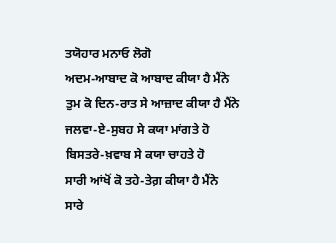ਤਯੋਹਾਰ ਮਨਾਓ ਲੋਗੋ
ਅਦਮ-ਆਬਾਦ ਕੋ ਆਬਾਦ ਕੀਯਾ ਹੈ ਮੈਂਨੇ
ਤੁਮ ਕੋ ਦਿਨ-ਰਾਤ ਸੇ ਆਜ਼ਾਦ ਕੀਯਾ ਹੈ ਮੈਂਨੇ
ਜਲਵਾ-ਏ-ਸੁਬਹ ਸੇ ਕਯਾ ਮਾਂਗਤੇ ਹੋ
ਬਿਸਤਰੇ-ਖ਼ਵਾਬ ਸੇ ਕਯਾ ਚਾਹਤੇ ਹੋ
ਸਾਰੀ ਆਂਖੋਂ ਕੋ ਤਹੇ-ਤੇਗ਼ ਕੀਯਾ ਹੈ ਮੈਂਨੇ
ਸਾਰੇ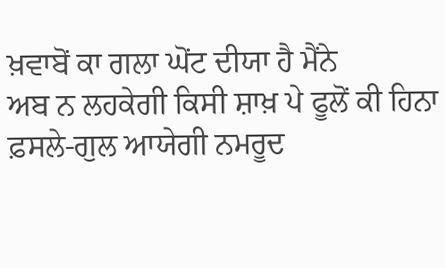ਖ਼ਵਾਬੋਂ ਕਾ ਗਲਾ ਘੋਂਟ ਦੀਯਾ ਹੈ ਮੈਂਨੇ
ਅਬ ਨ ਲਹਕੇਗੀ ਕਿਸੀ ਸ਼ਾਖ਼ ਪੇ ਫੂਲੋਂ ਕੀ ਹਿਨਾ
ਫ਼ਸਲੇ-ਗੁਲ ਆਯੇਗੀ ਨਮਰੂਦ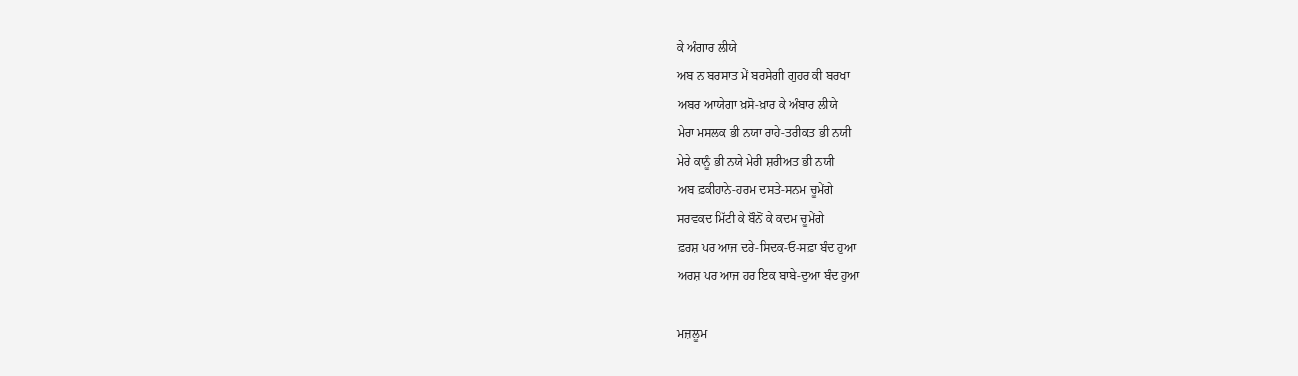ਕੇ ਅੰਗਾਰ ਲੀਯੇ
ਅਬ ਨ ਬਰਸਾਤ ਮੇਂ ਬਰਸੇਗੀ ਗੁਹਰ ਕੀ ਬਰਖਾ
ਅਬਰ ਆਯੇਗਾ ਖ਼ਸੋ-ਖ਼ਾਰ ਕੇ ਅੰਬਾਰ ਲੀਯੇ
ਮੇਰਾ ਮਸਲਕ ਭੀ ਨਯਾ ਰਾਹੇ-ਤਰੀਕਤ ਭੀ ਨਯੀ
ਮੇਰੇ ਕਾਨੂੰ ਭੀ ਨਯੇ ਮੇਰੀ ਸ਼ਰੀਅਤ ਭੀ ਨਯੀ
ਅਬ ਫ਼ਕੀਹਾਨੇ-ਹਰਮ ਦਸਤੇ-ਸਨਮ ਚੂਮੇਂਗੇ
ਸਰਵਕਦ ਮਿੱਟੀ ਕੇ ਬੌਨੋਂ ਕੇ ਕਦਮ ਚੂਮੇਂਗੇ
ਫ਼ਰਸ਼ ਪਰ ਆਜ ਦਰੇ-ਸਿਦਕ-ਓ-ਸਫ਼ਾ ਬੰਦ ਹੁਆ
ਅਰਸ਼ ਪਰ ਆਜ ਹਰ ਇਕ ਬਾਬੇ-ਦੁਆ ਬੰਦ ਹੁਆ

ਮਜ਼ਲੂਮ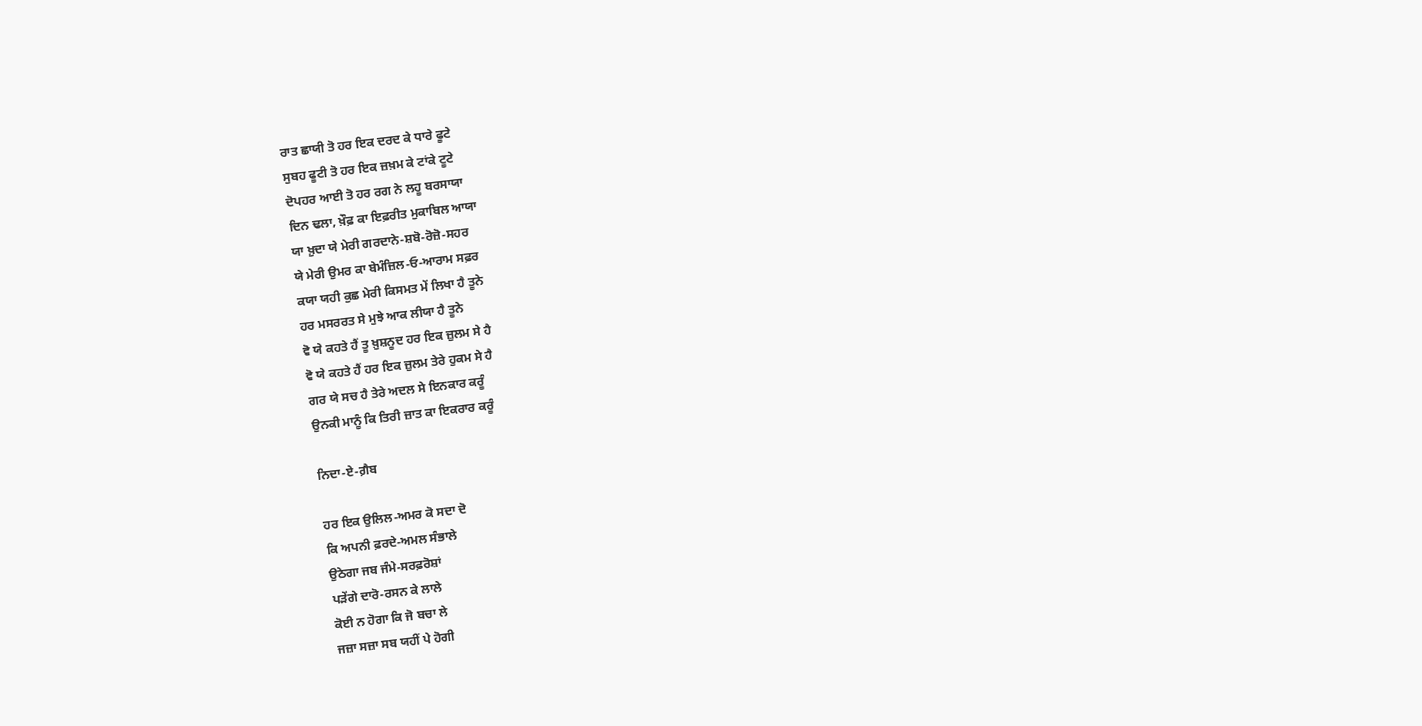ਰਾਤ ਛਾਯੀ ਤੋ ਹਰ ਇਕ ਦਰਦ ਕੇ ਧਾਰੇ ਫੂਟੇ
ਸੁਬਹ ਫੂਟੀ ਤੋ ਹਰ ਇਕ ਜ਼ਖ਼ਮ ਕੇ ਟਾਂਕੇ ਟੂਟੇ
ਦੋਪਹਰ ਆਈ ਤੋ ਹਰ ਰਗ ਨੇ ਲਹੂ ਬਰਸਾਯਾ
ਦਿਨ ਢਲਾ, ਖ਼ੌਫ਼ ਕਾ ਇਫ਼ਰੀਤ ਮੁਕਾਬਿਲ ਆਯਾ
ਯਾ ਖ਼ੁਦਾ ਯੇ ਮੇਰੀ ਗਰਦਾਨੇ-ਸ਼ਬੋ-ਰੋਜ਼ੋ-ਸਹਰ
ਯੇ ਮੇਰੀ ਉਮਰ ਕਾ ਬੇਮੰਜ਼ਿਲ-ਓ-ਆਰਾਮ ਸਫ਼ਰ
ਕਯਾ ਯਹੀ ਕੁਛ ਮੇਰੀ ਕਿਸਮਤ ਮੇਂ ਲਿਖਾ ਹੈ ਤੂਨੇ
ਹਰ ਮਸਰਰਤ ਸੇ ਮੁਝੇ ਆਕ ਲੀਯਾ ਹੈ ਤੂਨੇ
ਵੋ ਯੇ ਕਹਤੇ ਹੈਂ ਤੂ ਖ਼ੁਸ਼ਨੂਦ ਹਰ ਇਕ ਜ਼ੁਲਮ ਸੇ ਹੈ
ਵੋ ਯੇ ਕਹਤੇ ਹੈਂ ਹਰ ਇਕ ਜ਼ੁਲਮ ਤੇਰੇ ਹੁਕਮ ਸੇ ਹੈ
ਗਰ ਯੇ ਸਚ ਹੈ ਤੇਰੇ ਅਦਲ ਸੇ ਇਨਕਾਰ ਕਰੂੰ
ਉਨਕੀ ਮਾਨੂੰ ਕਿ ਤਿਰੀ ਜ਼ਾਤ ਕਾ ਇਕਰਾਰ ਕਰੂੰ

ਨਿਦਾ-ਏ-ਗ਼ੈਬ

ਹਰ ਇਕ ਉਲਿਲ-ਅਮਰ ਕੋ ਸਦਾ ਦੋ
ਕਿ ਅਪਨੀ ਫ਼ਰਦੇ-ਅਮਲ ਸੰਭਾਲੇ
ਉਠੇਗਾ ਜਬ ਜੰਮੇ-ਸਰਫ਼ਰੋਸ਼ਾਂ
ਪੜੇਂਗੇ ਦਾਰੋ-ਰਸਨ ਕੇ ਲਾਲੇ
ਕੋਈ ਨ ਹੋਗਾ ਕਿ ਜੋ ਬਚਾ ਲੇ
ਜਜ਼ਾ ਸਜ਼ਾ ਸਬ ਯਹੀਂ ਪੇ ਹੋਗੀ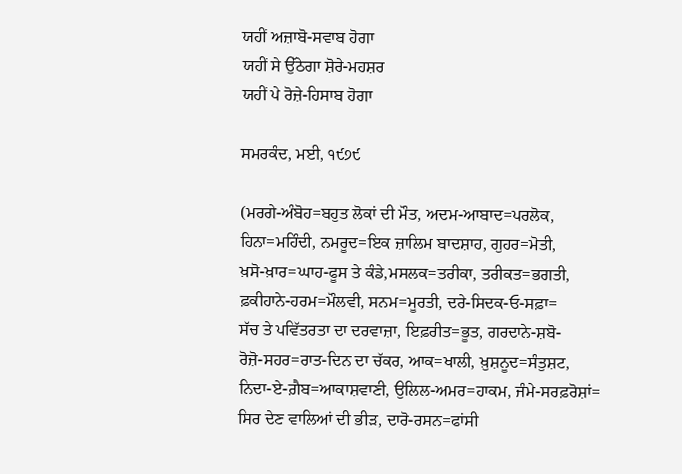ਯਹੀਂ ਅਜ਼ਾਬੋ-ਸਵਾਬ ਹੋਗਾ
ਯਹੀਂ ਸੇ ਉੱਠੇਗਾ ਸ਼ੋਰੇ-ਮਹਸ਼ਰ
ਯਹੀਂ ਪੇ ਰੋਜ਼ੇ-ਹਿਸਾਬ ਹੋਗਾ

ਸਮਰਕੰਦ, ਮਈ, ੧੯੭੯

(ਮਰਗੇ-ਅੰਬੋਹ=ਬਹੁਤ ਲੋਕਾਂ ਦੀ ਮੌਤ, ਅਦਮ-ਆਬਾਦ=ਪਰਲੋਕ,
ਹਿਨਾ=ਮਹਿੰਦੀ, ਨਮਰੂਦ=ਇਕ ਜ਼ਾਲਿਮ ਬਾਦਸ਼ਾਹ, ਗੁਹਰ=ਮੋਤੀ,
ਖ਼ਸੋ-ਖ਼ਾਰ=ਘਾਹ-ਫੂਸ ਤੇ ਕੰਡੇ,ਮਸਲਕ=ਤਰੀਕਾ, ਤਰੀਕਤ=ਭਗਤੀ,
ਫ਼ਕੀਹਾਨੇ-ਹਰਮ=ਮੌਲਵੀ, ਸਨਮ=ਮੂਰਤੀ, ਦਰੇ-ਸਿਦਕ-ਓ-ਸਫ਼ਾ=
ਸੱਚ ਤੇ ਪਵਿੱਤਰਤਾ ਦਾ ਦਰਵਾਜ਼ਾ, ਇਫ਼ਰੀਤ=ਭੂਤ, ਗਰਦਾਨੇ-ਸ਼ਬੋ-
ਰੋਜ਼ੋ-ਸਹਰ=ਰਾਤ-ਦਿਨ ਦਾ ਚੱਕਰ, ਆਕ=ਖਾਲੀ, ਖ਼ੁਸ਼ਨੂਦ=ਸੰਤੁਸ਼ਟ,
ਨਿਦਾ-ਏ-ਗ਼ੈਬ=ਆਕਾਸ਼ਵਾਣੀ, ਉਲਿਲ-ਅਮਰ=ਹਾਕਮ, ਜੰਮੇ-ਸਰਫ਼ਰੋਸ਼ਾਂ=
ਸਿਰ ਦੇਣ ਵਾਲਿਆਂ ਦੀ ਭੀੜ, ਦਾਰੋ-ਰਸਨ=ਫਾਂਸੀ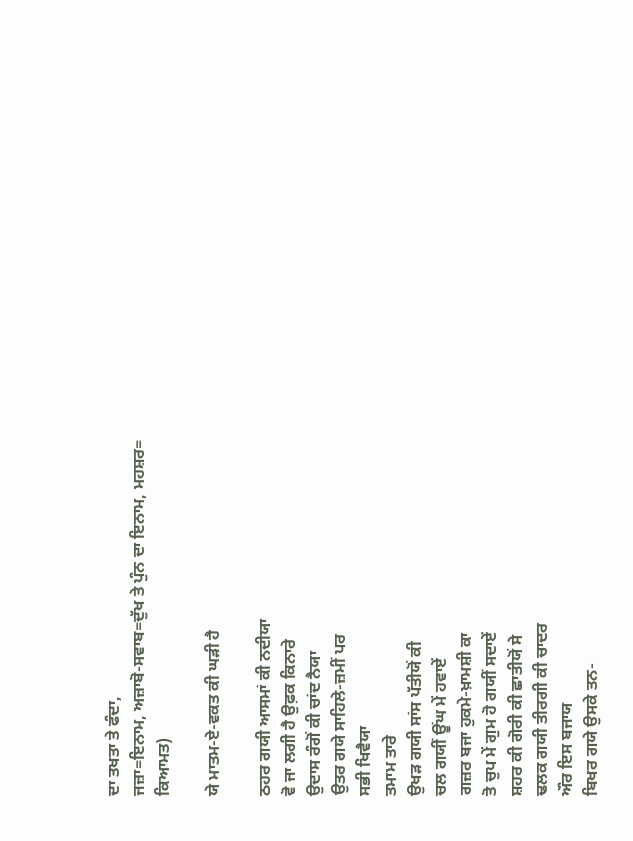ਦਾ ਤਖਤਾ ਤੇ ਫੰਦਾ,
ਜਜ਼ਾ=ਇਨਾਮ, ਅਜ਼ਾਬੋ-ਸਵਾਬ=ਦੁੱਖ ਤੇ ਪੁੰਨ ਦਾ ਇਨਾਮ, ਮਹਸ਼ਰ=
ਕਿਆਮਤ)

ਯੇ ਮਾਤਮ-ਏ-ਵਕਤ ਕੀ ਘੜੀ ਹੈ

ਠਹਰ ਗਯੀ ਆਸਮਾਂ ਕੀ ਨਦੀਯਾ
ਵੋ ਜਾ ਲਗੀ ਹੈ ਉਫ਼ਕ ਕਿਨਾਰੇ
ਉਦਾਸ ਰੰਗੋਂ ਕੀ ਚਾਂਦ ਨੈਯਾ
ਉਤਰ ਗਯੇ ਸਾਹਿਲੇ-ਜ਼ਮੀਂ ਪਰ
ਸਭੀ ਖਿਵੈਯਾ
ਤਮਾਮ ਤਾਰੇ
ਉਖੜ ਗਯੀ ਸਾਂਸ ਪੱਤੀਯੋਂ ਕੀ
ਚਲ ਗਯੀਂ ਊਂਘ ਮੇਂ ਹਵਾਏਂ
ਗਜ਼ਰ ਬਜਾ ਹੁਕਮੇ-ਖ਼ਾਮਸ਼ੀ ਕਾ
ਤੋ ਚੁਪ ਮੇਂ ਗੁਮ ਹੋ ਗਯੀਂ ਸਦਾਏਂ
ਸ਼ਹਰ ਕੀ ਗੋਰੀ ਕੀ ਛਾਤੀਯੋਂ ਸੇ
ਢਲਕ ਗਯੀ ਤੀਰਗੀ ਕੀ ਚਾਦਰ
ਔਰ ਇਸ ਬਜਾਯ
ਬਿਖਰ ਗਯੇ ਉਸਕੇ ਤਨ-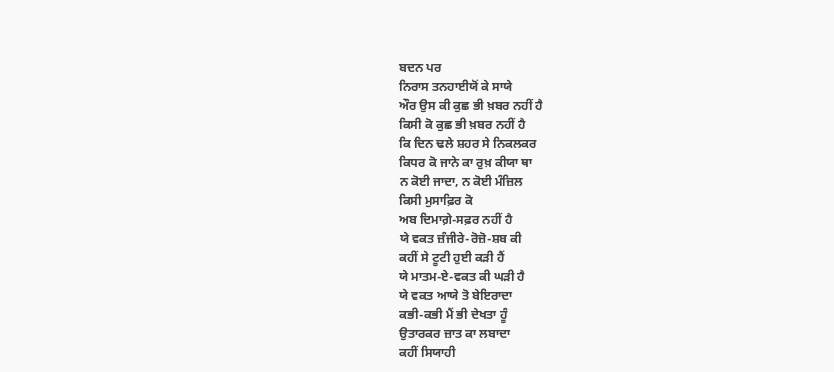ਬਦਨ ਪਰ
ਨਿਰਾਸ ਤਨਹਾਈਯੋਂ ਕੇ ਸਾਯੇ
ਔਰ ਉਸ ਕੀ ਕੁਛ ਭੀ ਖ਼ਬਰ ਨਹੀਂ ਹੈ
ਕਿਸੀ ਕੋ ਕੁਛ ਭੀ ਖ਼ਬਰ ਨਹੀਂ ਹੈ
ਕਿ ਦਿਨ ਢਲੇ ਸ਼ਹਰ ਸੇ ਨਿਕਲਕਰ
ਕਿਧਰ ਕੋ ਜਾਨੇ ਕਾ ਰੁਖ਼ ਕੀਯਾ ਥਾ
ਨ ਕੋਈ ਜਾਦਾ, ਨ ਕੋਈ ਮੰਜ਼ਿਲ
ਕਿਸੀ ਮੁਸਾਫ਼ਿਰ ਕੋ
ਅਬ ਦਿਮਾਗ਼ੇ-ਸਫ਼ਰ ਨਹੀਂ ਹੈ
ਯੇ ਵਕਤ ਜ਼ੰਜੀਰੇ-ਰੋਜ਼ੋ-ਸ਼ਬ ਕੀ
ਕਹੀਂ ਸੇ ਟੂਟੀ ਹੁਈ ਕੜੀ ਹੈਂ
ਯੇ ਮਾਤਮ-ਏ-ਵਕਤ ਕੀ ਘੜੀ ਹੈ
ਯੇ ਵਕਤ ਆਯੇ ਤੋ ਬੇਇਰਾਦਾ
ਕਭੀ-ਕਭੀ ਮੈਂ ਭੀ ਦੇਖਤਾ ਹੂੰ
ਉਤਾਰਕਰ ਜ਼ਾਤ ਕਾ ਲਬਾਦਾ
ਕਹੀਂ ਸਿਯਾਹੀ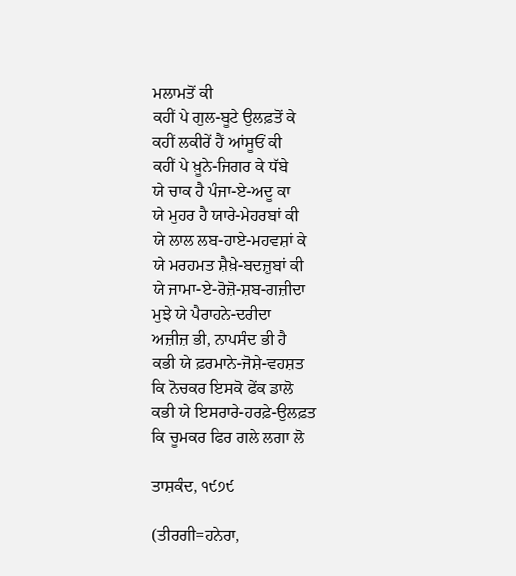ਮਲਾਮਤੋਂ ਕੀ
ਕਹੀਂ ਪੇ ਗੁਲ-ਬੂਟੇ ਉਲਫ਼ਤੋਂ ਕੇ
ਕਹੀਂ ਲਕੀਰੇਂ ਹੈਂ ਆਂਸੂਓਂ ਕੀ
ਕਹੀਂ ਪੇ ਖ਼ੂਨੇ-ਜਿਗਰ ਕੇ ਧੱਬੇ
ਯੇ ਚਾਕ ਹੈ ਪੰਜਾ-ਏ-ਅਦੂ ਕਾ
ਯੇ ਮੁਹਰ ਹੈ ਯਾਰੇ-ਮੇਹਰਬਾਂ ਕੀ
ਯੇ ਲਾਲ ਲਬ-ਹਾਏ-ਮਹਵਸ਼ਾਂ ਕੇ
ਯੇ ਮਰਹਮਤ ਸ਼ੈਖ਼ੇ-ਬਦਜ਼ੁਬਾਂ ਕੀ
ਯੇ ਜਾਮਾ-ਏ-ਰੋਜ਼ੋ-ਸ਼ਬ-ਗਜ਼ੀਦਾ
ਮੁਝੇ ਯੇ ਪੈਰਾਹਨੇ-ਦਰੀਦਾ
ਅਜ਼ੀਜ਼ ਭੀ, ਨਾਪਸੰਦ ਭੀ ਹੈ
ਕਭੀ ਯੇ ਫ਼ਰਮਾਨੇ-ਜੋਸ਼ੇ-ਵਹਸ਼ਤ
ਕਿ ਨੋਚਕਰ ਇਸਕੋ ਫੇਂਕ ਡਾਲੋ
ਕਭੀ ਯੇ ਇਸਰਾਰੇ-ਹਰਫ਼ੇ-ਉਲਫ਼ਤ
ਕਿ ਚੂਮਕਰ ਫਿਰ ਗਲੇ ਲਗਾ ਲੋ

ਤਾਸ਼ਕੰਦ, ੧੯੭੯

(ਤੀਰਗੀ=ਹਨੇਰਾ,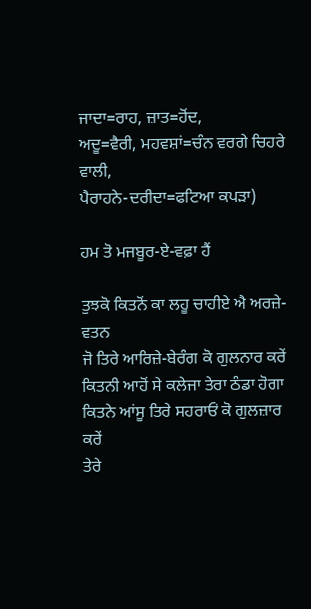ਜਾਦਾ=ਰਾਹ, ਜ਼ਾਤ=ਹੋਂਦ,
ਅਦੂ=ਵੈਰੀ, ਮਹਵਸ਼ਾਂ=ਚੰਨ ਵਰਗੇ ਚਿਹਰੇ ਵਾਲੀ,
ਪੈਰਾਹਨੇ-ਦਰੀਦਾ=ਫਟਿਆ ਕਪੜਾ)

ਹਮ ਤੋ ਮਜਬੂਰ-ਏ-ਵਫ਼ਾ ਹੈਂ

ਤੁਝਕੋ ਕਿਤਨੋਂ ਕਾ ਲਹੂ ਚਾਹੀਏ ਐ ਅਰਜ਼ੇ-ਵਤਨ
ਜੋ ਤਿਰੇ ਆਰਿਜ਼ੇ-ਬੇਰੰਗ ਕੋ ਗੁਲਨਾਰ ਕਰੇਂ
ਕਿਤਨੀ ਆਹੋਂ ਸੇ ਕਲੇਜਾ ਤੇਰਾ ਠੰਡਾ ਹੋਗਾ
ਕਿਤਨੇ ਆਂਸੂ ਤਿਰੇ ਸਹਰਾਓਂ ਕੋ ਗੁਲਜ਼ਾਰ ਕਰੇਂ
ਤੇਰੇ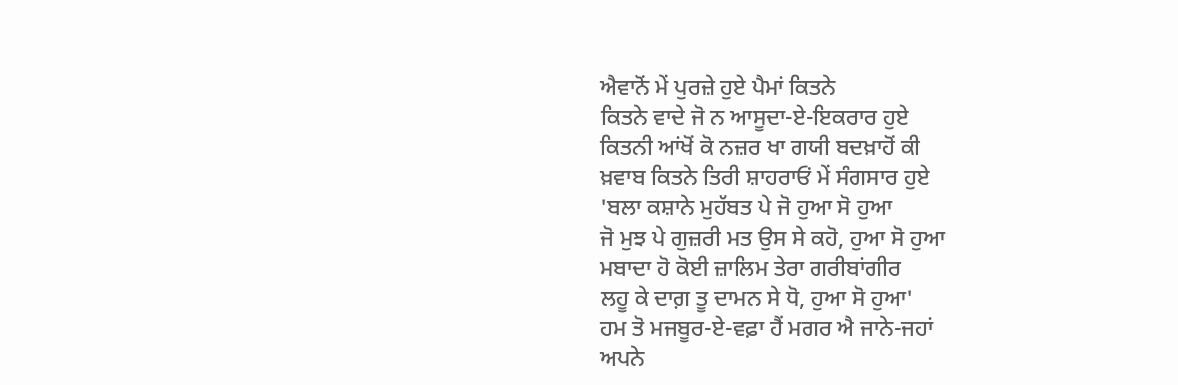ਐਵਾਨੋਂ ਮੇਂ ਪੁਰਜ਼ੇ ਹੁਏ ਪੈਮਾਂ ਕਿਤਨੇ
ਕਿਤਨੇ ਵਾਦੇ ਜੋ ਨ ਆਸੂਦਾ-ਏ-ਇਕਰਾਰ ਹੁਏ
ਕਿਤਨੀ ਆਂਖੋਂ ਕੋ ਨਜ਼ਰ ਖਾ ਗਯੀ ਬਦਖ਼ਾਹੋਂ ਕੀ
ਖ਼ਵਾਬ ਕਿਤਨੇ ਤਿਰੀ ਸ਼ਾਹਰਾਓਂ ਮੇਂ ਸੰਗਸਾਰ ਹੁਏ
'ਬਲਾ ਕਸ਼ਾਨੇ ਮੁਹੱਬਤ ਪੇ ਜੋ ਹੁਆ ਸੋ ਹੁਆ
ਜੋ ਮੁਝ ਪੇ ਗੁਜ਼ਰੀ ਮਤ ਉਸ ਸੇ ਕਹੋ, ਹੁਆ ਸੋ ਹੁਆ
ਮਬਾਦਾ ਹੋ ਕੋਈ ਜ਼ਾਲਿਮ ਤੇਰਾ ਗਰੀਬਾਂਗੀਰ
ਲਹੂ ਕੇ ਦਾਗ਼ ਤੂ ਦਾਮਨ ਸੇ ਧੋ, ਹੁਆ ਸੋ ਹੁਆ'
ਹਮ ਤੋ ਮਜਬੂਰ-ਏ-ਵਫ਼ਾ ਹੈਂ ਮਗਰ ਐ ਜਾਨੇ-ਜਹਾਂ
ਅਪਨੇ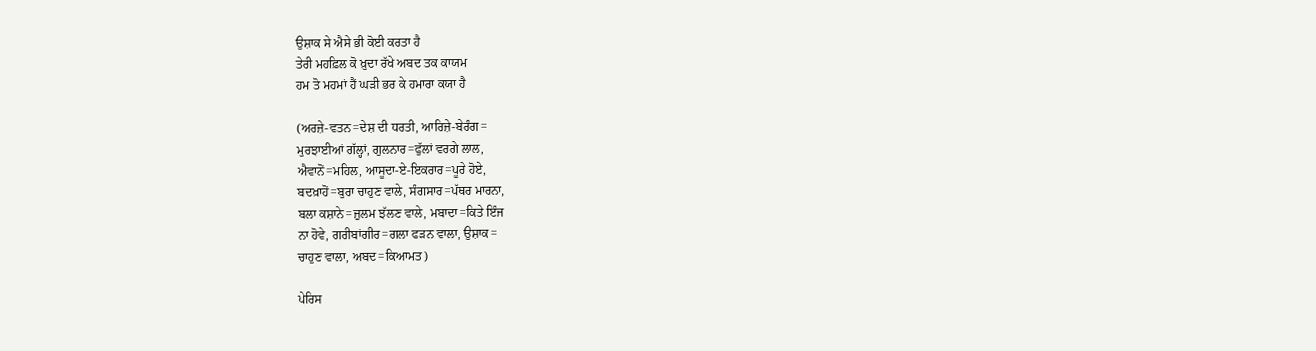ਉਸ਼ਾਕ ਸੇ ਐਸੇ ਭੀ ਕੋਈ ਕਰਤਾ ਹੈ
ਤੇਰੀ ਮਹਫ਼ਿਲ ਕੋ ਖ਼ੁਦਾ ਰੱਖੇ ਅਬਦ ਤਕ ਕਾਯਮ
ਹਮ ਤੋ ਮਹਮਾਂ ਹੈਂ ਘੜੀ ਭਰ ਕੇ ਹਮਾਰਾ ਕਯਾ ਹੈ

(ਅਰਜ਼ੇ-ਵਤਨ=ਦੇਸ਼ ਦੀ ਧਰਤੀ, ਆਰਿਜ਼ੇ-ਬੇਰੰਗ=
ਮੁਰਝਾਈਆਂ ਗੱਲ੍ਹਾਂ, ਗੁਲਨਾਰ=ਫੁੱਲਾਂ ਵਰਗੇ ਲਾਲ,
ਐਵਾਨੋਂ=ਮਹਿਲ, ਆਸੂਦਾ-ਏ-ਇਕਰਾਰ=ਪੂਰੇ ਹੋਏ,
ਬਦਖ਼ਾਹੋਂ=ਬੁਰਾ ਚਾਹੁਣ ਵਾਲੇ, ਸੰਗਸਾਰ=ਪੱਥਰ ਮਾਰਨਾ,
ਬਲਾ ਕਸ਼ਾਨੇ=ਜ਼ੁਲਮ ਝੱਲਣ ਵਾਲੇ, ਮਬਾਦਾ=ਕਿਤੇ ਇੰਜ
ਨਾ ਹੋਵੇ, ਗਰੀਬਾਂਗੀਰ=ਗਲਾ ਫੜਨ ਵਾਲਾ, ਉਸ਼ਾਕ=
ਚਾਹੁਣ ਵਾਲਾ, ਅਬਦ=ਕਿਆਮਤ)

ਪੇਰਿਸ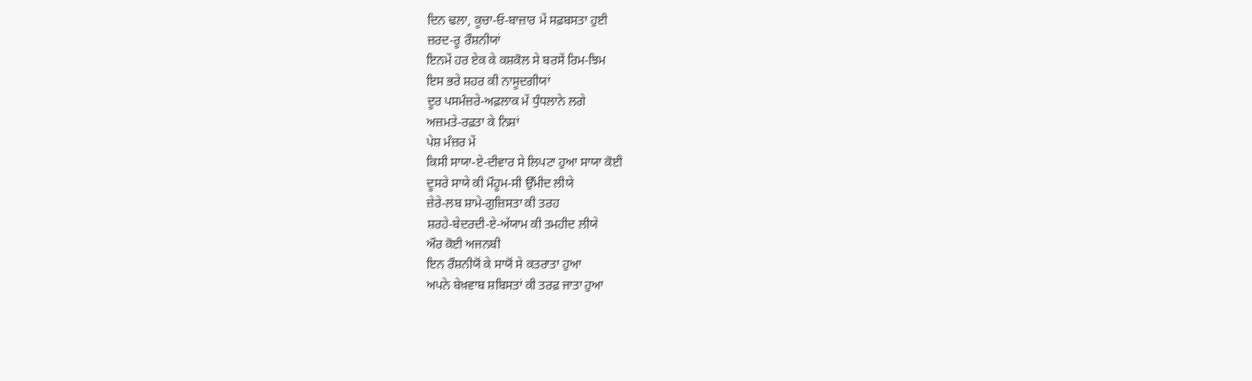ਦਿਨ ਢਲਾ, ਕੂਚਾ-ਓ-ਬਾਜ਼ਾਰ ਮੇਂ ਸਫ਼ਬਸਤਾ ਹੁਈ
ਜ਼ਰਦ-ਰੂ ਰੌਸ਼ਨੀਯਾਂ
ਇਨਮੇਂ ਹਰ ਏਕ ਕੇ ਕਸ਼ਕੋਲ ਸੇ ਬਰਸੇਂ ਰਿਮ-ਝਿਮ
ਇਸ ਭਰੇ ਸ਼ਹਰ ਕੀ ਨਾਸੂਦਗੀਯਾਂ
ਦੂਰ ਪਸਮੰਜ਼ਰੇ-ਅਫ਼ਲਾਕ ਮੇਂ ਧੁੰਧਲਾਨੇ ਲਗੇ
ਅਜ਼ਮਤੇ-ਰਫ਼ਤਾ ਕੇ ਨਿਸ਼ਾਂ
ਪੇਸ਼ ਮੰਜ਼ਰ ਮੇਂ
ਕਿਸੀ ਸਾਯਾ-ਏ-ਦੀਵਾਰ ਸੇ ਲਿਪਟਾ ਹੁਆ ਸਾਯਾ ਕੋਈ
ਦੂਸਰੇ ਸਾਯੇ ਕੀ ਮੌਹੂਮ-ਸੀ ਉੱਮੀਦ ਲੀਯੇ
ਜ਼ੇਰੇ-ਲਬ ਸ਼ਾਮੇ-ਗੁਜ਼ਿਸਤਾ ਕੀ ਤਰਹ
ਸ਼ਰਹੇ-ਬੇਦਰਦੀ-ਏ-ਅੱਯਾਮ ਕੀ ਤਮਹੀਦ ਲੀਯੇ
ਔਰ ਕੋਈ ਅਜਨਬੀ
ਇਨ ਰੌਸ਼ਨੀਯੋਂ ਕੇ ਸਾਯੋਂ ਸੇ ਕਤਰਾਤਾ ਹੁਆ
ਅਪਨੇ ਬੇਖ਼ਵਾਬ ਸ਼ਬਿਸਤਾਂ ਕੀ ਤਰਫ਼ ਜਾਤਾ ਹੁਆ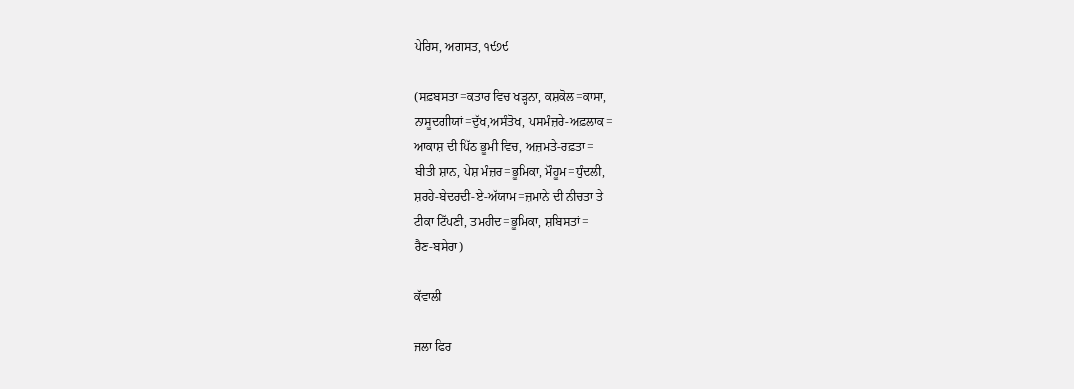ਪੇਰਿਸ, ਅਗਸਤ, ੧੯੭੯

(ਸਫ਼ਬਸਤਾ=ਕਤਾਰ ਵਿਚ ਖੜ੍ਹਨਾ, ਕਸ਼ਕੋਲ=ਕਾਸਾ,
ਨਾਸੂਦਗੀਯਾਂ=ਦੁੱਖ,ਅਸੰਤੋਖ, ਪਸਮੰਜ਼ਰੇ-ਅਫ਼ਲਾਕ=
ਆਕਾਸ਼ ਦੀ ਪਿੱਠ ਭੂਮੀ ਵਿਚ, ਅਜ਼ਮਤੇ-ਰਫ਼ਤਾ=
ਬੀਤੀ ਸ਼ਾਨ, ਪੇਸ਼ ਮੰਜ਼ਰ=ਭੂਮਿਕਾ, ਮੌਹੂਮ=ਧੁੰਦਲੀ,
ਸ਼ਰਹੇ-ਬੇਦਰਦੀ-ਏ-ਅੱਯਾਮ=ਜ਼ਮਾਨੇ ਦੀ ਨੀਚਤਾ ਤੇ
ਟੀਕਾ ਟਿੱਪਣੀ, ਤਮਹੀਦ=ਭੂਮਿਕਾ, ਸ਼ਬਿਸਤਾਂ=
ਰੈਣ-ਬਸੇਰਾ)

ਕੱਵਾਲੀ

ਜਲਾ ਫਿਰ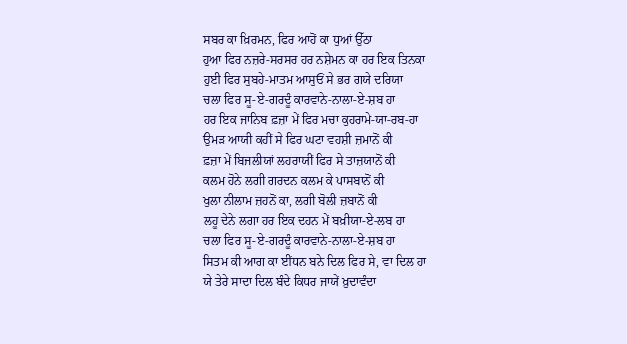ਸਬਰ ਕਾ ਖ਼ਿਰਮਨ, ਫਿਰ ਆਹੋਂ ਕਾ ਧੁਆਂ ਉੱਠਾ
ਹੁਆ ਫਿਰ ਨਜ਼ਰੇ-ਸਰਸਰ ਹਰ ਨਸ਼ੇਮਨ ਕਾ ਹਰ ਇਕ ਤਿਨਕਾ
ਹੁਈ ਫਿਰ ਸੁਬਹੇ-ਮਾਤਮ ਆਸੁਓਂ ਸੇ ਭਰ ਗਯੇ ਦਰਿਯਾ
ਚਲਾ ਫਿਰ ਸੂ-ਏ-ਗਰਦੂੰ ਕਾਰਵਾਨੇ-ਨਾਲਾ-ਏ-ਸ਼ਬ ਹਾ
ਹਰ ਇਕ ਜਾਨਿਬ ਫ਼ਜ਼ਾ ਮੇਂ ਫਿਰ ਮਚਾ ਕੁਹਰਾਮੇ-ਯਾ-ਰਬ-ਹਾ
ਉਮੜ ਆਯੀ ਕਹੀਂ ਸੇ ਫਿਰ ਘਟਾ ਵਹਸ਼ੀ ਜ਼ਮਾਨੋਂ ਕੀ
ਫ਼ਜ਼ਾ ਮੇਂ ਬਿਜਲੀਯਾਂ ਲਹਰਾਯੀਂ ਫਿਰ ਸੇ ਤਾਜ਼ਯਾਨੋਂ ਕੀ
ਕਲਮ ਹੋਨੇ ਲਗੀ ਗਰਦਨ ਕਲਮ ਕੇ ਪਾਸਬਾਨੋਂ ਕੀ
ਖੁਲਾ ਨੀਲਾਮ ਜ਼ਹਨੋਂ ਕਾ, ਲਗੀ ਬੋਲੀ ਜ਼ਬਾਨੋਂ ਕੀ
ਲਹੂ ਦੇਨੇ ਲਗਾ ਹਰ ਇਕ ਦਹਨ ਮੇਂ ਬਖ਼ੀਯਾ-ਏ-ਲਬ ਹਾ
ਚਲਾ ਫਿਰ ਸੂ-ਏ-ਗਰਦੂੰ ਕਾਰਵਾਨੇ-ਨਾਲਾ-ਏ-ਸ਼ਬ ਹਾ
ਸਿਤਮ ਕੀ ਆਗ ਕਾ ਈਂਧਨ ਬਨੇ ਦਿਲ ਫਿਰ ਸੇ, ਵਾ ਦਿਲ ਹਾ
ਯੇ ਤੇਰੇ ਸਾਦਾ ਦਿਲ ਬੰਦੇ ਕਿਧਰ ਜਾਯੇਂ ਖ਼ੁਦਾਵੰਦਾ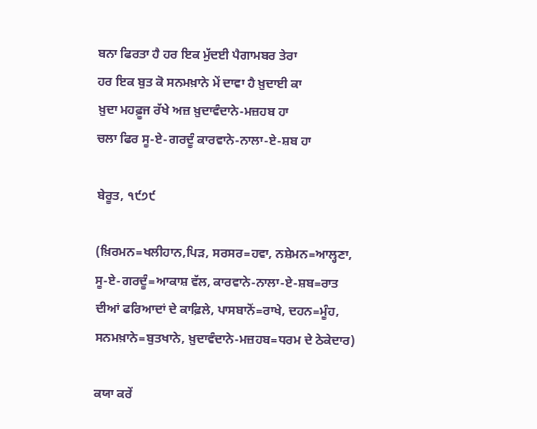ਬਨਾ ਫਿਰਤਾ ਹੈ ਹਰ ਇਕ ਮੁੱਦਈ ਪੈਗਾਮਬਰ ਤੇਰਾ
ਹਰ ਇਕ ਬੁਤ ਕੋ ਸਨਮਖ਼ਾਨੇ ਮੇਂ ਦਾਵਾ ਹੈ ਖ਼ੁਦਾਈ ਕਾ
ਖ਼ੁਦਾ ਮਹਫ਼ੂਜ ਰੱਖੇ ਅਜ਼ ਖ਼ੁਦਾਵੰਦਾਨੇ-ਮਜ਼ਹਬ ਹਾ
ਚਲਾ ਫਿਰ ਸੂ-ਏ-ਗਰਦੂੰ ਕਾਰਵਾਨੇ-ਨਾਲਾ-ਏ-ਸ਼ਬ ਹਾ

ਬੇਰੂਤ, ੧੯੭੯

(ਖ਼ਿਰਮਨ=ਖਲੀਹਾਨ,ਪਿੜ, ਸਰਸਰ=ਹਵਾ, ਨਸ਼ੇਮਨ=ਆਲ੍ਹਣਾ,
ਸੂ-ਏ-ਗਰਦੂੰ=ਆਕਾਸ਼ ਵੱਲ, ਕਾਰਵਾਨੇ-ਨਾਲਾ-ਏ-ਸ਼ਬ=ਰਾਤ
ਦੀਆਂ ਫਰਿਆਦਾਂ ਦੇ ਕਾਫ਼ਿਲੇ, ਪਾਸਬਾਨੋਂ=ਰਾਖੇ, ਦਹਨ=ਮੂੰਹ,
ਸਨਮਖ਼ਾਨੇ=ਬੁਤਖਾਨੇ, ਖ਼ੁਦਾਵੰਦਾਨੇ-ਮਜ਼ਹਬ=ਧਰਮ ਦੇ ਠੇਕੇਦਾਰ)

ਕਯਾ ਕਰੇਂ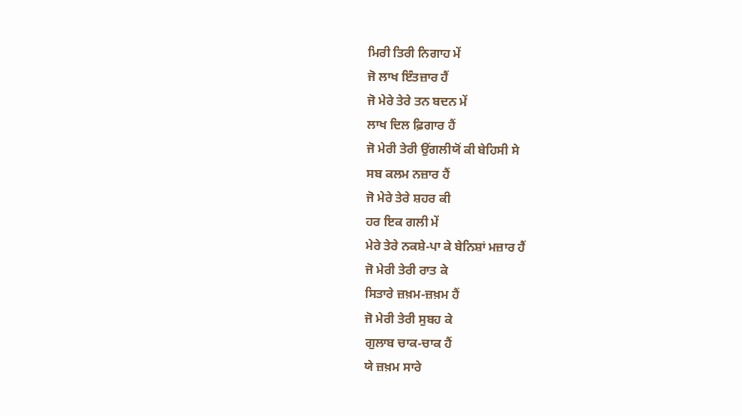ਮਿਰੀ ਤਿਰੀ ਨਿਗਾਹ ਮੇਂ
ਜੋ ਲਾਖ ਇੰਤਜ਼ਾਰ ਹੈਂ
ਜੋ ਮੇਰੇ ਤੇਰੇ ਤਨ ਬਦਨ ਮੇਂ
ਲਾਖ ਦਿਲ ਫ਼ਿਗਾਰ ਹੈਂ
ਜੋ ਮੇਰੀ ਤੇਰੀ ਉਂਗਲੀਯੋਂ ਕੀ ਬੇਹਿਸੀ ਸੇ
ਸਬ ਕਲਮ ਨਜ਼ਾਰ ਹੈਂ
ਜੋ ਮੇਰੇ ਤੇਰੇ ਸ਼ਹਰ ਕੀ
ਹਰ ਇਕ ਗਲੀ ਮੇਂ
ਮੇਰੇ ਤੇਰੇ ਨਕਸ਼ੇ-ਪਾ ਕੇ ਬੇਨਿਸ਼ਾਂ ਮਜ਼ਾਰ ਹੈਂ
ਜੋ ਮੇਰੀ ਤੇਰੀ ਰਾਤ ਕੇ
ਸਿਤਾਰੇ ਜ਼ਖ਼ਮ-ਜ਼ਖ਼ਮ ਹੈਂ
ਜੋ ਮੇਰੀ ਤੇਰੀ ਸੁਬਹ ਕੇ
ਗੁਲਾਬ ਚਾਕ-ਚਾਕ ਹੈਂ
ਯੇ ਜ਼ਖ਼ਮ ਸਾਰੇ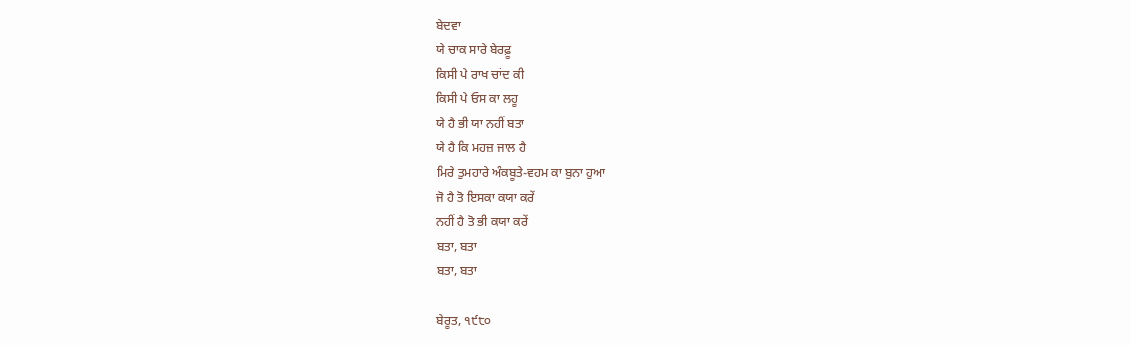ਬੇਦਵਾ
ਯੇ ਚਾਕ ਸਾਰੇ ਬੇਰਫ਼ੂ
ਕਿਸੀ ਪੇ ਰਾਖ ਚਾਂਦ ਕੀ
ਕਿਸੀ ਪੇ ਓਸ ਕਾ ਲਹੂ
ਯੇ ਹੈ ਭੀ ਯਾ ਨਹੀਂ ਬਤਾ
ਯੇ ਹੈ ਕਿ ਮਹਜ਼ ਜਾਲ ਹੈ
ਮਿਰੇ ਤੁਮਹਾਰੇ ਅੰਕਬੂਤੇ-ਵਹਮ ਕਾ ਬੁਨਾ ਹੁਆ
ਜੋ ਹੈ ਤੋ ਇਸਕਾ ਕਯਾ ਕਰੇਂ
ਨਹੀਂ ਹੈ ਤੋ ਭੀ ਕਯਾ ਕਰੇਂ
ਬਤਾ, ਬਤਾ
ਬਤਾ, ਬਤਾ

ਬੇਰੂਤ, ੧੯੮੦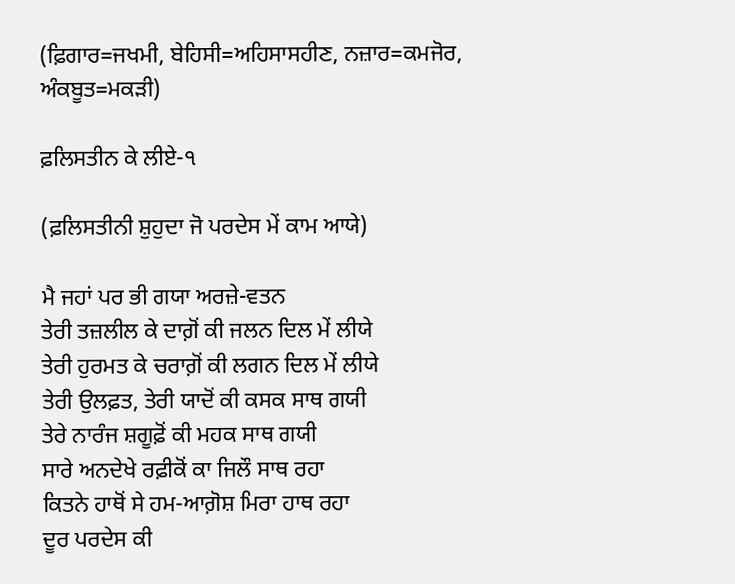(ਫ਼ਿਗਾਰ=ਜਖਮੀ, ਬੇਹਿਸੀ=ਅਹਿਸਾਸਹੀਣ, ਨਜ਼ਾਰ=ਕਮਜੋਰ,
ਅੰਕਬੂਤ=ਮਕੜੀ)

ਫ਼ਲਿਸਤੀਨ ਕੇ ਲੀਏ-੧

(ਫ਼ਲਿਸਤੀਨੀ ਸ਼ੁਹੁਦਾ ਜੋ ਪਰਦੇਸ ਮੇਂ ਕਾਮ ਆਯੇ)

ਮੈ ਜਹਾਂ ਪਰ ਭੀ ਗਯਾ ਅਰਜ਼ੇ-ਵਤਨ
ਤੇਰੀ ਤਜ਼ਲੀਲ ਕੇ ਦਾਗ਼ੋਂ ਕੀ ਜਲਨ ਦਿਲ ਮੇਂ ਲੀਯੇ
ਤੇਰੀ ਹੁਰਮਤ ਕੇ ਚਰਾਗ਼ੋਂ ਕੀ ਲਗਨ ਦਿਲ ਮੇਂ ਲੀਯੇ
ਤੇਰੀ ਉਲਫ਼ਤ, ਤੇਰੀ ਯਾਦੋਂ ਕੀ ਕਸਕ ਸਾਥ ਗਯੀ
ਤੇਰੇ ਨਾਰੰਜ ਸ਼ਗੂਫ਼ੋਂ ਕੀ ਮਹਕ ਸਾਥ ਗਯੀ
ਸਾਰੇ ਅਨਦੇਖੇ ਰਫ਼ੀਕੋਂ ਕਾ ਜਿਲੌ ਸਾਥ ਰਹਾ
ਕਿਤਨੇ ਹਾਥੋਂ ਸੇ ਹਮ-ਆਗ਼ੋਸ਼ ਮਿਰਾ ਹਾਥ ਰਹਾ
ਦੂਰ ਪਰਦੇਸ ਕੀ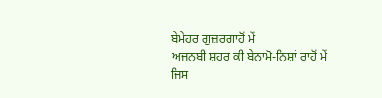ਬੇਮੇਹਰ ਗੁਜ਼ਰਗਾਹੋਂ ਮੇਂ
ਅਜਨਬੀ ਸ਼ਹਰ ਕੀ ਬੇਨਾਮੋ-ਨਿਸ਼ਾਂ ਰਾਹੋਂ ਮੇਂ
ਜਿਸ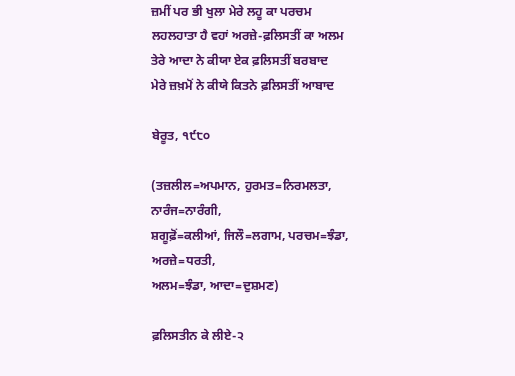ਜ਼ਮੀਂ ਪਰ ਭੀ ਖੁਲਾ ਮੇਰੇ ਲਹੂ ਕਾ ਪਰਚਮ
ਲਹਲਹਾਤਾ ਹੈ ਵਹਾਂ ਅਰਜ਼ੇ-ਫ਼ਲਿਸਤੀਂ ਕਾ ਅਲਮ
ਤੇਰੇ ਆਦਾ ਨੇ ਕੀਯਾ ਏਕ ਫ਼ਲਿਸਤੀਂ ਬਰਬਾਦ
ਮੇਰੇ ਜ਼ਖ਼ਮੋਂ ਨੇ ਕੀਯੇ ਕਿਤਨੇ ਫ਼ਲਿਸਤੀਂ ਆਬਾਦ

ਬੇਰੂਤ, ੧੯੮੦

(ਤਜ਼ਲੀਲ=ਅਪਮਾਨ, ਹੁਰਮਤ=ਨਿਰਮਲਤਾ, ਨਾਰੰਜ=ਨਾਰੰਗੀ,
ਸ਼ਗੂਫ਼ੋਂ=ਕਲੀਆਂ, ਜਿਲੌ=ਲਗਾਮ, ਪਰਚਮ=ਝੰਡਾ, ਅਰਜ਼ੇ=ਧਰਤੀ,
ਅਲਮ=ਝੰਡਾ, ਆਦਾ=ਦੁਸ਼ਮਣ)

ਫ਼ਲਿਸਤੀਨ ਕੇ ਲੀਏ-੨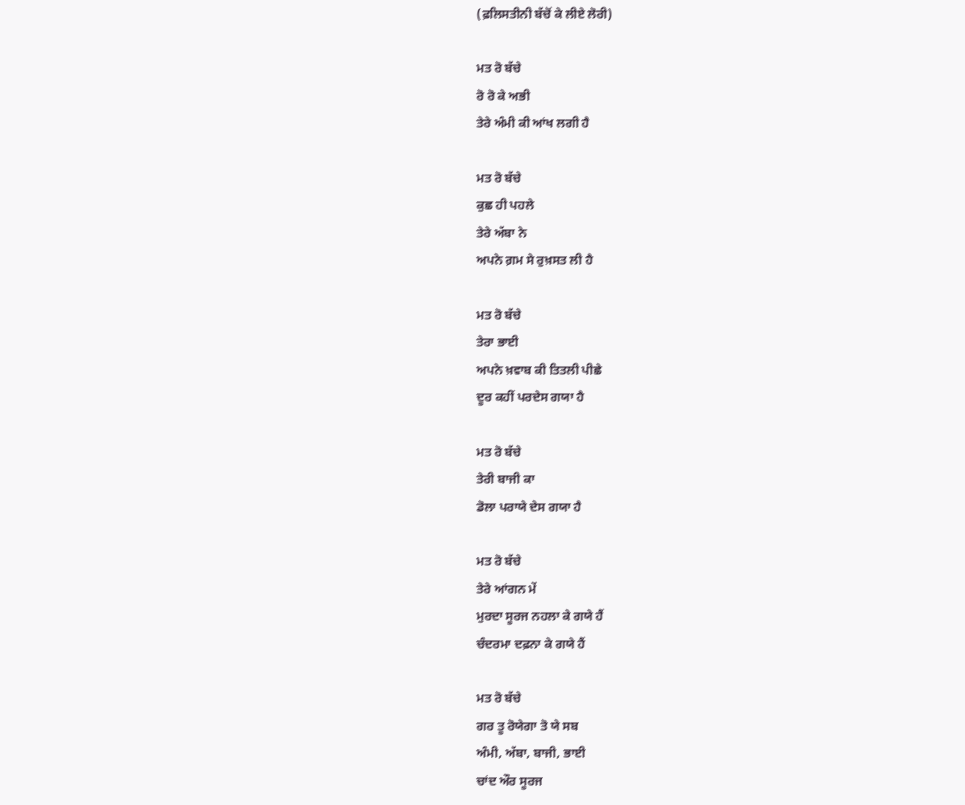(ਫ਼ਲਿਸਤੀਨੀ ਬੱਚੋਂ ਕੇ ਲੀਏ ਲੋਰੀ)

ਮਤ ਰੋ ਬੱਚੇ
ਰੋ ਰੋ ਕੇ ਅਭੀ
ਤੇਰੇ ਅੰਮੀ ਕੀ ਆਂਖ ਲਗੀ ਹੈ

ਮਤ ਰੋ ਬੱਚੇ
ਕੁਛ ਹੀ ਪਹਲੇ
ਤੇਰੇ ਅੱਬਾ ਨੇ
ਅਪਨੇ ਗ਼ਮ ਸੇ ਰੁਖ਼ਸਤ ਲੀ ਹੈ

ਮਤ ਰੋ ਬੱਚੇ
ਤੇਰਾ ਭਾਈ
ਅਪਨੇ ਖ਼ਵਾਬ ਕੀ ਤਿਤਲੀ ਪੀਛੇ
ਦੂਰ ਕਹੀਂ ਪਰਦੇਸ ਗਯਾ ਹੈ

ਮਤ ਰੋ ਬੱਚੇ
ਤੇਰੀ ਬਾਜੀ ਕਾ
ਡੋਲਾ ਪਰਾਯੇ ਦੇਸ ਗਯਾ ਹੈ

ਮਤ ਰੋ ਬੱਚੇ
ਤੇਰੇ ਆਂਗਨ ਮੇਂ
ਮੁਰਦਾ ਸੂਰਜ ਨਹਲਾ ਕੇ ਗਯੇ ਹੈਂ
ਚੰਦਰਮਾ ਦਫ਼ਨਾ ਕੇ ਗਯੇ ਹੈਂ

ਮਤ ਰੋ ਬੱਚੇ
ਗਰ ਤੂ ਰੋਯੇਗਾ ਤੋ ਯੇ ਸਬ
ਅੰਮੀ, ਅੱਬਾ, ਬਾਜੀ, ਭਾਈ
ਚਾਂਦ ਔਰ ਸੂਰਜ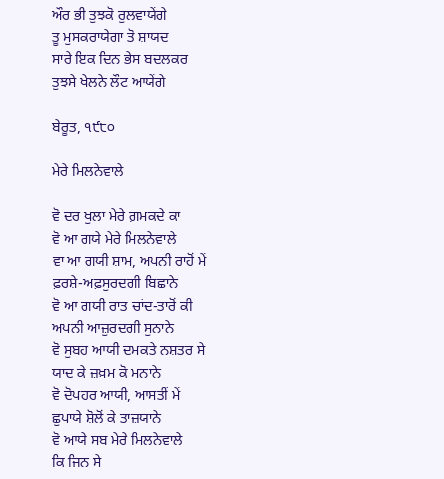ਔਰ ਭੀ ਤੁਝਕੋ ਰੁਲਵਾਯੇਂਗੇ
ਤੂ ਮੁਸਕਰਾਯੇਗਾ ਤੋ ਸ਼ਾਯਦ
ਸਾਰੇ ਇਕ ਦਿਨ ਭੇਸ ਬਦਲਕਰ
ਤੁਝਸੇ ਖੇਲਨੇ ਲੌਟ ਆਯੇਂਗੇ

ਬੇਰੂਤ, ੧੯੮੦

ਮੇਰੇ ਮਿਲਨੇਵਾਲੇ

ਵੋ ਦਰ ਖੁਲਾ ਮੇਰੇ ਗ਼ਮਕਦੇ ਕਾ
ਵੋ ਆ ਗਯੇ ਮੇਰੇ ਮਿਲਨੇਵਾਲੇ
ਵਾ ਆ ਗਯੀ ਸ਼ਾਮ, ਅਪਨੀ ਰਾਹੋਂ ਮੇਂ
ਫ਼ਰਸ਼ੇ-ਅਫ਼ਸੁਰਦਗੀ ਬਿਛਾਨੇ
ਵੋ ਆ ਗਯੀ ਰਾਤ ਚਾਂਦ-ਤਾਰੋਂ ਕੀ
ਅਪਨੀ ਆਜ਼ੁਰਦਗੀ ਸੁਨਾਨੇ
ਵੋ ਸੁਬਹ ਆਯੀ ਦਮਕਤੇ ਨਸ਼ਤਰ ਸੇ
ਯਾਦ ਕੇ ਜ਼ਖ਼ਮ ਕੋ ਮਨਾਨੇ
ਵੋ ਦੋਪਹਰ ਆਯੀ, ਆਸਤੀਂ ਮੇਂ
ਛੁਪਾਯੇ ਸ਼ੋਲੋਂ ਕੇ ਤਾਜ਼ਯਾਨੇ
ਵੋ ਆਯੇ ਸਬ ਮੇਰੇ ਮਿਲਨੇਵਾਲੇ
ਕਿ ਜਿਨ ਸੇ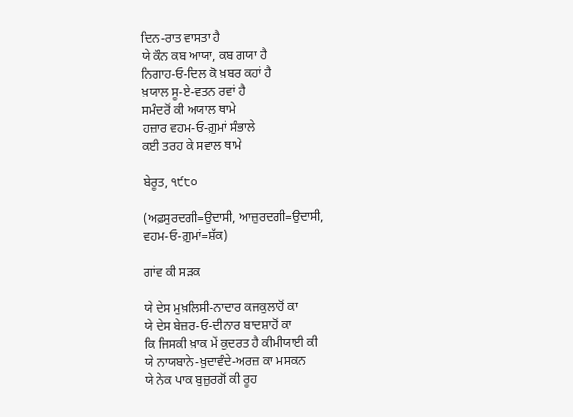ਦਿਨ-ਰਾਤ ਵਾਸਤਾ ਹੈ
ਯੇ ਕੌਨ ਕਬ ਆਯਾ, ਕਬ ਗਯਾ ਹੈ
ਨਿਗਾਹ-ਓ-ਦਿਲ ਕੋ ਖ਼ਬਰ ਕਹਾਂ ਹੈ
ਖ਼ਯਾਲ ਸੂ-ਏ-ਵਤਨ ਰਵਾਂ ਹੈ
ਸਮੰਦਰੋਂ ਕੀ ਅਯਾਲ ਥਾਮੇ
ਹਜ਼ਾਰ ਵਹਮ-ਓ-ਗ਼ੁਮਾਂ ਸੰਭਾਲੇ
ਕਈ ਤਰਹ ਕੇ ਸਵਾਲ ਥਾਮੇ

ਬੇਰੂਤ, ੧੯੮੦

(ਅਫ਼ਸੁਰਦਗੀ=ਉਦਾਸੀ, ਆਜ਼ੁਰਦਗੀ=ਉਦਾਸੀ,
ਵਹਮ-ਓ-ਗ਼ੁਮਾਂ=ਸ਼ੱਕ)

ਗਾਂਵ ਕੀ ਸੜਕ

ਯੇ ਦੇਸ ਮੁਖ਼ਲਿਸੀ-ਨਾਦਾਰ ਕਜਕੁਲਾਹੋਂ ਕਾ
ਯੇ ਦੇਸ ਬੇਜ਼ਰ-ਓ-ਦੀਨਾਰ ਬਾਦਸ਼ਾਹੋਂ ਕਾ
ਕਿ ਜਿਸਕੀ ਖ਼ਾਕ ਮੇਂ ਕੁਦਰਤ ਹੈ ਕੀਮੀਯਾਈ ਕੀ
ਯੇ ਨਾਯਬਾਨੇ-ਖ਼ੁਦਾਵੰਦੇ-ਅਰਜ਼ ਕਾ ਮਸਕਨ
ਯੇ ਨੇਕ ਪਾਕ ਬੁਜ਼ੁਰਗੋਂ ਕੀ ਰੂਹ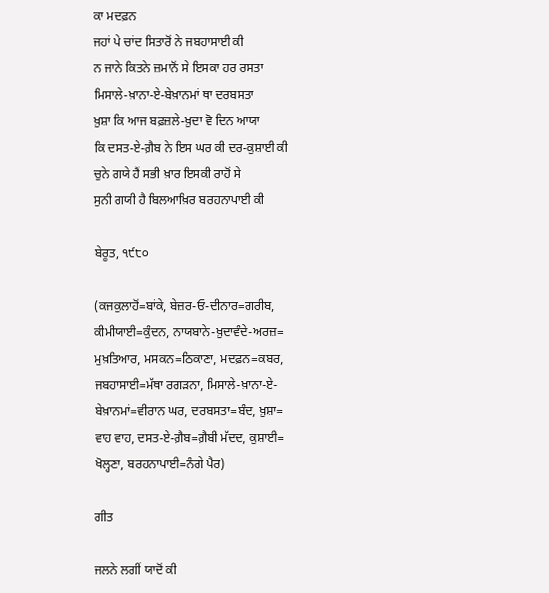ਕਾ ਮਦਫ਼ਨ
ਜਹਾਂ ਪੇ ਚਾਂਦ ਸਿਤਾਰੋਂ ਨੇ ਜਬਹਾਸਾਈ ਕੀ
ਨ ਜਾਨੇ ਕਿਤਨੇ ਜ਼ਮਾਨੋਂ ਸੇ ਇਸਕਾ ਹਰ ਰਸਤਾ
ਮਿਸਾਲੇ-ਖ਼ਾਨਾ-ਏ-ਬੇਖ਼ਾਨਮਾਂ ਥਾ ਦਰਬਸਤਾ
ਖ਼ੁਸ਼ਾ ਕਿ ਆਜ ਬਫ਼ਜ਼ਲੇ-ਖ਼ੁਦਾ ਵੋ ਦਿਨ ਆਯਾ
ਕਿ ਦਸਤ-ਏ-ਗ਼ੈਬ ਨੇ ਇਸ ਘਰ ਕੀ ਦਰ-ਕੁਸ਼ਾਈ ਕੀ
ਚੁਨੇ ਗਯੇ ਹੈਂ ਸਭੀ ਖ਼ਾਰ ਇਸਕੀ ਰਾਹੋਂ ਸੇ
ਸੁਨੀ ਗਯੀ ਹੈ ਬਿਲਆਖ਼ਿਰ ਬਰਹਨਾਪਾਈ ਕੀ

ਬੇਰੂਤ, ੧੯੮੦

(ਕਜਕੁਲਾਹੋਂ=ਬਾਂਕੇ, ਬੇਜ਼ਰ-ਓ-ਦੀਨਾਰ=ਗਰੀਬ,
ਕੀਮੀਯਾਈ=ਕੁੰਦਨ, ਨਾਯਬਾਨੇ-ਖ਼ੁਦਾਵੰਦੇ-ਅਰਜ਼=
ਮੁਖ਼ਤਿਆਰ, ਮਸਕਨ=ਠਿਕਾਣਾ, ਮਦਫ਼ਨ=ਕਬਰ,
ਜਬਹਾਸਾਈ=ਮੱਥਾ ਰਗੜਨਾ, ਮਿਸਾਲੇ-ਖ਼ਾਨਾ-ਏ-
ਬੇਖ਼ਾਨਮਾਂ=ਵੀਰਾਨ ਘਰ, ਦਰਬਸਤਾ=ਬੰਦ, ਖ਼ੁਸ਼ਾ=
ਵਾਹ ਵਾਹ, ਦਸਤ-ਏ-ਗ਼ੈਬ=ਗ਼ੈਬੀ ਮੱਦਦ, ਕੁਸ਼ਾਈ=
ਖੋਲ੍ਹਣਾ, ਬਰਹਨਾਪਾਈ=ਨੰਗੇ ਪੈਰ)

ਗੀਤ

ਜਲਨੇ ਲਗੀਂ ਯਾਦੋਂ ਕੀ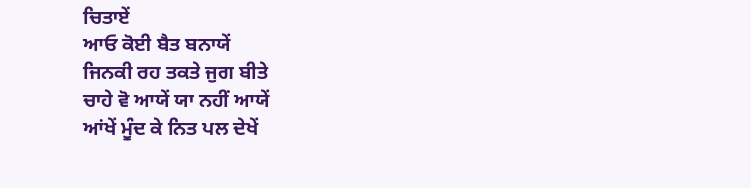ਚਿਤਾਏਂ
ਆਓ ਕੋਈ ਬੈਤ ਬਨਾਯੇਂ
ਜਿਨਕੀ ਰਹ ਤਕਤੇ ਜੁਗ ਬੀਤੇ
ਚਾਹੇ ਵੋ ਆਯੇਂ ਯਾ ਨਹੀਂ ਆਯੇਂ
ਆਂਖੇਂ ਮੂੰਦ ਕੇ ਨਿਤ ਪਲ ਦੇਖੇਂ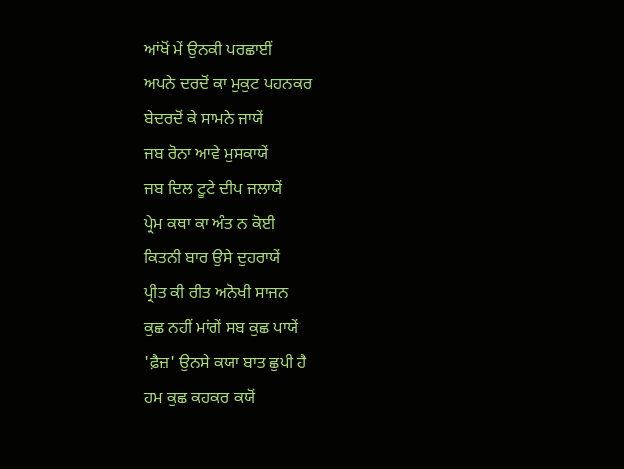ਆਂਖੋਂ ਮੇਂ ਉਨਕੀ ਪਰਛਾਈਂ
ਅਪਨੇ ਦਰਦੋਂ ਕਾ ਮੁਕੁਟ ਪਹਨਕਰ
ਬੇਦਰਦੋਂ ਕੇ ਸਾਮਨੇ ਜਾਯੇਂ
ਜਬ ਰੋਨਾ ਆਵੇ ਮੁਸਕਾਯੇਂ
ਜਬ ਦਿਲ ਟੂਟੇ ਦੀਪ ਜਲਾਯੇਂ
ਪ੍ਰੇਮ ਕਥਾ ਕਾ ਅੰਤ ਨ ਕੋਈ
ਕਿਤਨੀ ਬਾਰ ਉਸੇ ਦੁਹਰਾਯੇਂ
ਪ੍ਰੀਤ ਕੀ ਰੀਤ ਅਨੋਖੀ ਸਾਜਨ
ਕੁਛ ਨਹੀਂ ਮਾਂਗੇਂ ਸਬ ਕੁਛ ਪਾਯੇਂ
'ਫ਼ੈਜ਼' ਉਨਸੇ ਕਯਾ ਬਾਤ ਛੁਪੀ ਹੈ
ਹਮ ਕੁਛ ਕਹਕਰ ਕਯੋਂ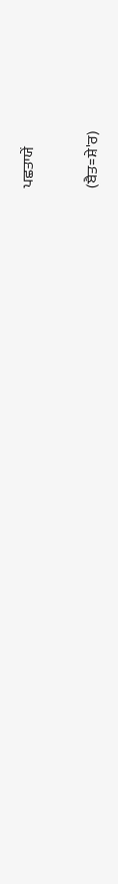ਪਛਤਾਯੇਂ

(ਬੈਤ=ਸ਼ੇ'ਰ)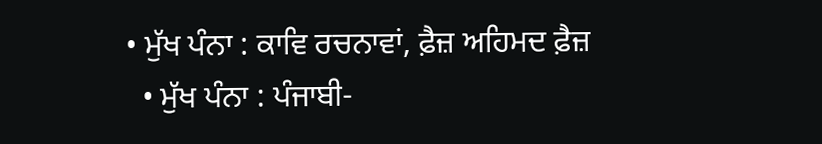• ਮੁੱਖ ਪੰਨਾ : ਕਾਵਿ ਰਚਨਾਵਾਂ, ਫ਼ੈਜ਼ ਅਹਿਮਦ ਫ਼ੈਜ਼
  • ਮੁੱਖ ਪੰਨਾ : ਪੰਜਾਬੀ-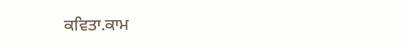ਕਵਿਤਾ.ਕਾਮ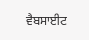ਵੈਬਸਾਈਟ